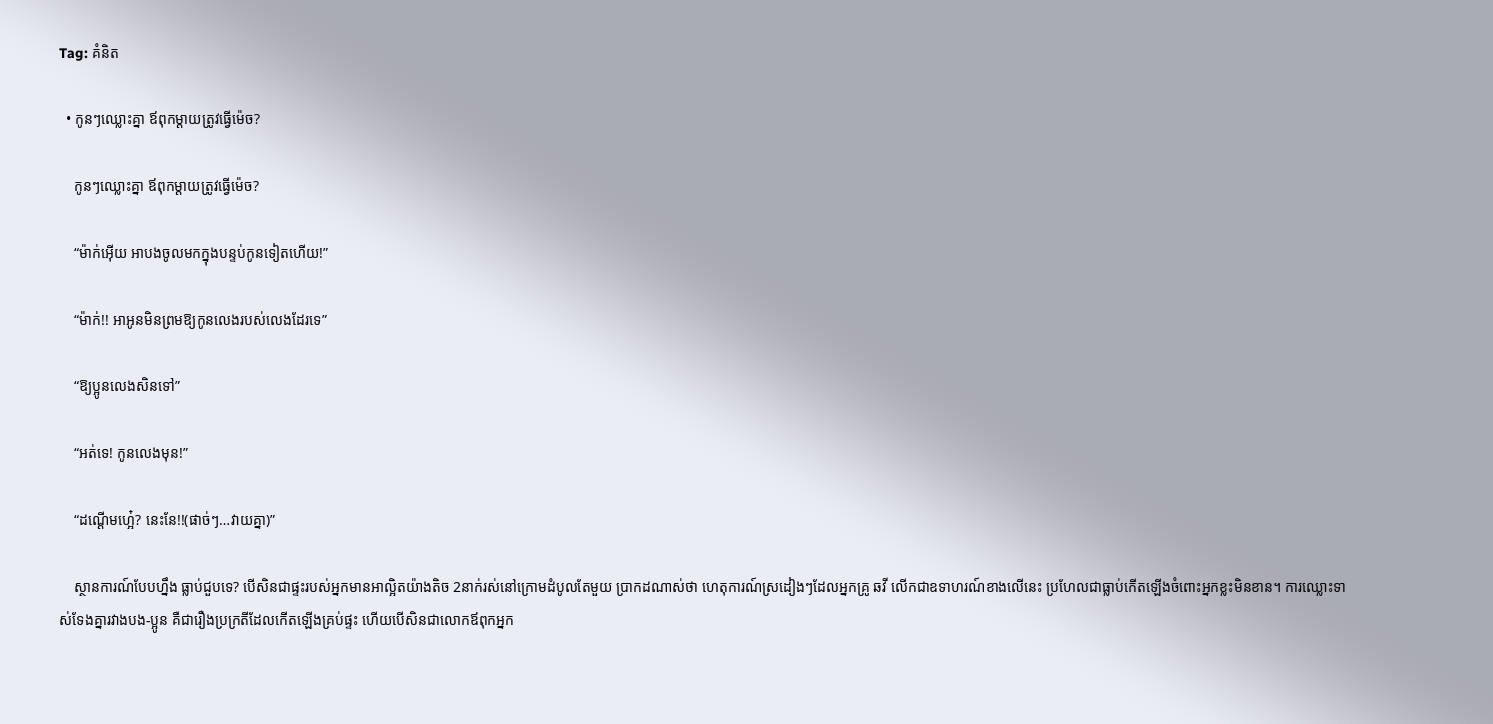Tag: គំនិត

  • កូនៗឈ្លោះគ្នា ឪពុកម្ដាយត្រូវធ្វើម៉េច?

    កូនៗឈ្លោះគ្នា ឪពុកម្ដាយត្រូវធ្វើម៉េច?

    “ម៉ាក់អ៊ើយ អាបងចូលមកក្នុងបន្ទប់កូនទៀតហើយ!”

    “ម៉ាក់!! អាអូនមិនព្រមឱ្យកូនលេងរបស់លេងដែរទេ”

    “ឱ្យប្អូនលេងសិនទៅ”

    “អត់ទេ! កូនលេងមុន!”

    “ដណ្ដើមហ្អេ៎? នេះនែ!!(ផាច់ៗ…វាយគ្នា)”

    ស្ថានការណ៍បែបហ្នឹង ធ្លាប់ជួបទេ? បើសិនជាផ្ទះរបស់អ្នកមានអាល្អិតយ៉ាងតិច 2នាក់រស់នៅក្រោមដំបូលតែមួយ ប្រាកដណាស់ថា ហេតុការណ៍ស្រដៀងៗដែលអ្នកគ្រូ ឆវី លើកជាឧទាហរណ៍ខាងលើនេះ ប្រហែលជាធ្លាប់កើតឡើងចំពោះអ្នកខ្លះមិនខាន។ ការឈ្លោះទាស់ទែងគ្នារវាងបង-ប្អូន គឺជារឿងប្រក្រតីដែលកើតឡើងគ្រប់ផ្ទះ ហើយបើសិនជាលោកឪពុកអ្នក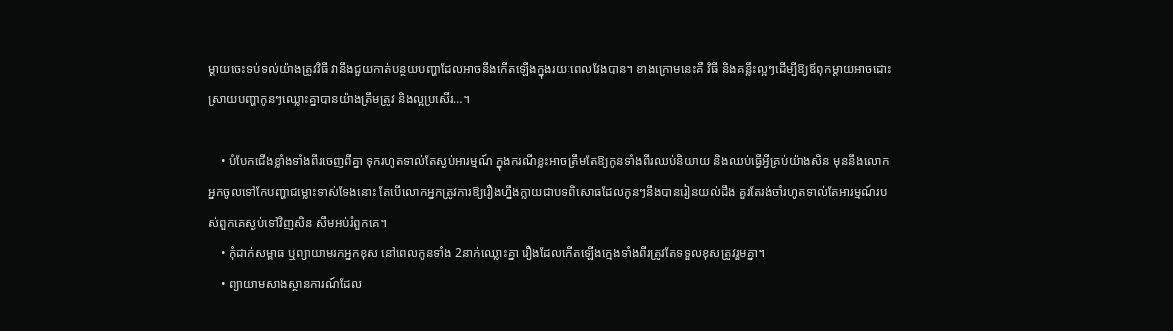ម្ដាយចេះទប់ទល់យ៉ាងត្រូវវិធី វានឹងជួយកាត់បន្ថយបញ្ហាដែលអាចនឹងកើតឡើងក្នុងរយៈពេលវែងបាន។ ខាងក្រោមនេះគឺ វិធី និងគន្លឹះល្អៗដើម្បីឱ្យឪពុកម្ដាយអាចដោះស្រាយបញ្ហាកូនៗឈ្លោះគ្នាបានយ៉ាងត្រឹមត្រូវ និងល្អប្រសើរ…។

    • បំបែកជើងខ្លាំងទាំងពីរចេញពីគ្នា ទុករហូតទាល់តែស្ងប់អារម្មណ៍ ក្នុងករណីខ្លះអាចត្រឹមតែឱ្យកូនទាំងពីរឈប់និយាយ និងឈប់ធ្វើអ្វីគ្រប់យ៉ាងសិន មុននឹងលោកអ្នកចូលទៅកែបញ្ហាជម្លោះទាស់ទែងនោះ តែបើលោកអ្នកត្រូវការឱ្យរឿងហ្នឹងក្លាយជាបទពិសោធដែលកូនៗនឹងបានរៀនយល់ដឹង គួរតែរង់ចាំរហូតទាល់តែអារម្មណ៍របស់ពួកគេស្ងប់ទៅវិញសិន សឹមអប់រំពួកគេ។
    • កុំដាក់សម្ពាធ ឬព្យាយាមរកអ្នកខុស នៅពេលកូនទាំង 2នាក់ឈ្លោះគ្នា រឿងដែលកើតឡើងក្មេងទាំងពីរត្រូវតែទទួលខុសត្រូវរួមគ្នា។
    • ព្យាយាមសាងស្ថានការណ៍ដែល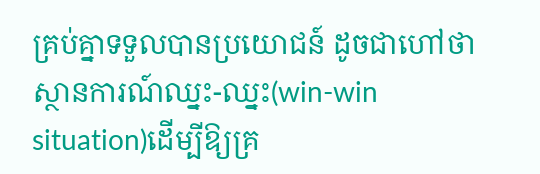គ្រប់គ្នាទទួលបានប្រយោជន៍ ដូចជាហៅថា ស្ថានការណ៍ឈ្នះ-ឈ្នះ(win-win situation)ដើម្បីឱ្យគ្រ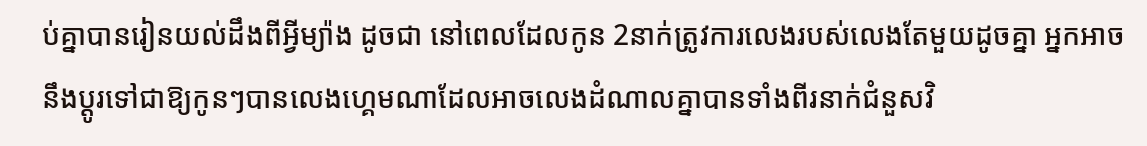ប់គ្នាបានរៀនយល់ដឹងពីអ្វីម្យ៉ាង ដូចជា នៅពេលដែលកូន 2នាក់ត្រូវការលេងរបស់លេងតែមួយដូចគ្នា អ្នកអាចនឹងប្ដូរទៅជាឱ្យកូនៗបានលេងហ្គេមណាដែលអាចលេងដំណាលគ្នាបានទាំងពីរនាក់ជំនួសវិ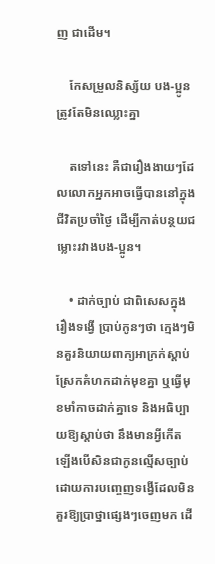ញ ជាដើម។

    កែសម្រួលនិស្ស័យ បង-ប្អូនត្រូវតែមិនឈ្លោះគ្នា

    តទៅនេះ គឺជារឿងងាយៗដែលលោកអ្នកអាចធ្វើបាននៅក្នុងជីវិតប្រចាំថ្ងៃ ដើម្បីកាត់បន្ថយជម្លោះរវាងបង-ប្អូន។

    • ដាក់ច្បាប់ ជាពិសេសក្នុងរឿងទង្វើ ប្រាប់កូនៗថា ក្មេងៗមិនគួរនិយាយពាក្យអាក្រក់ស្ដាប់ ស្រែកគំហកដាក់មុខគ្នា ឬធ្វើមុខមាំកាចដាក់គ្នាទេ និងអធិប្បាយឱ្យស្ដាប់ថា នឹងមានអ្វីកើតឡើងបើសិនជាកូនល្មើសច្បាប់ដោយការបញ្ចេញទង្វើដែលមិនគួរឱ្យប្រាថ្នាផ្សេងៗចេញមក ដើ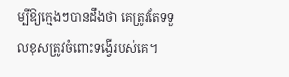ម្បីឱ្យក្មេងៗបានដឹងថា គេត្រូវតែទទួលខុសត្រូវចំពោះទង្វើរបស់គេ។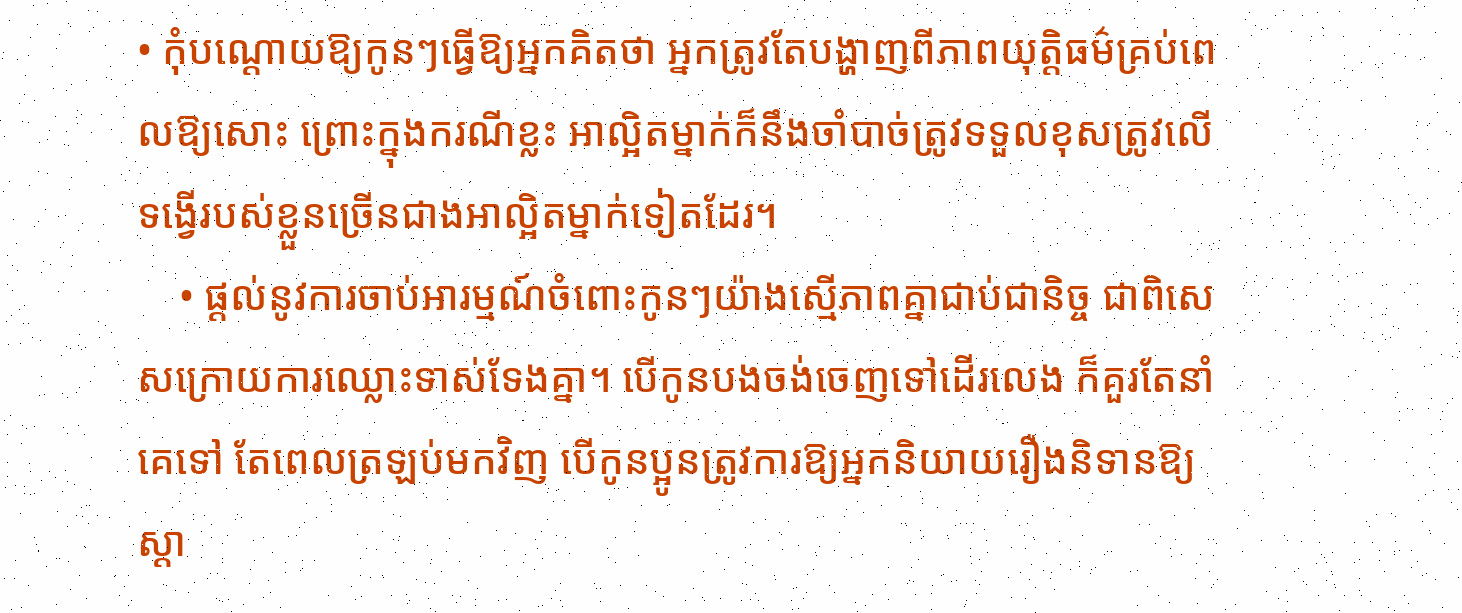• កុំបណ្ដោយឱ្យកូនៗធ្វើឱ្យអ្នកគិតថា អ្នកត្រូវតែបង្ហាញពីភាពយុត្តិធម៌គ្រប់ពេលឱ្យសោះ ព្រោះក្នុងករណីខ្លះ អាល្អិតម្នាក់ក៏នឹងចាំបាច់ត្រូវទទួលខុសត្រូវលើទង្វើរបស់ខ្លួនច្រើនជាងអាល្អិតម្នាក់ទៀតដែរ។
    • ផ្ដល់នូវការចាប់អារម្មណ៍ចំពោះកូនៗយ៉ាងស្មើភាពគ្នាជាប់ជានិច្ច ជាពិសេសក្រោយការឈ្លោះទាស់ទែងគ្នា។ បើកូនបងចង់ចេញទៅដើរលេង ក៏គួរតែនាំគេទៅ តែពេលត្រឡប់មកវិញ បើកូនប្អូនត្រូវការឱ្យអ្នកនិយាយរឿងនិទានឱ្យស្ដា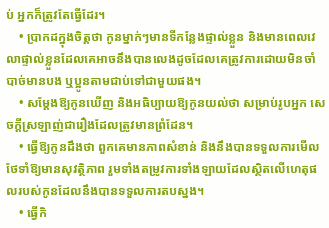ប់ អ្នកក៏ត្រូវតែធ្វើដែរ។
    • ប្រាកដក្នុងចិត្តថា កូនម្នាក់ៗមានទីកន្លែងផ្ទាល់ខ្លួន និងមានពេលវេលាផ្ទាល់ខ្លួនដែលគេអាចនឹងបានលេងដូចដែលគេត្រូវការដោយមិនចាំបាច់មានបង ឬប្អូនតាមជាប់ទៅជាមួយផង។
    • សម្ដែងឱ្យកូនឃើញ និងអធិប្បាយឱ្យកូនយល់ថា សម្រាប់រូបអ្នក សេចក្ដីស្រឡាញ់ជារឿងដែលត្រូវមានព្រំដែន។
    • ធ្វើឱ្យកូនដឹងថា ពួកគេមានភាពសំខាន់ និងនឹងបានទទួលការមើលថែទាំឱ្យមានសុវត្ថិភាព រួមទាំងតម្រូវការទាំងឡាយដែលស្ថិតលើហេតុផលរបស់កូនដែលនឹងបានទទួលការតបស្នង។
    • ធ្វើកិ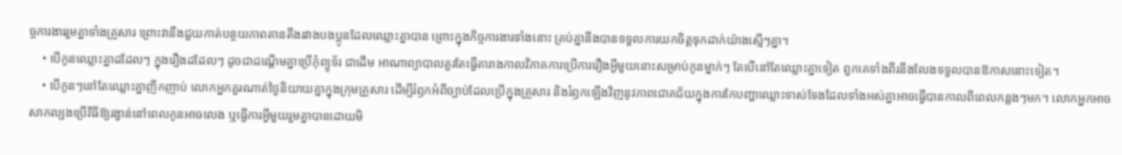ច្ចការងាររួមគ្នាទាំងគ្រួសារ ព្រោះវានឹងជួយកាត់បន្ថយភាពតានតឹងរវាងបងប្អូនដែលឈ្លោះគ្នាបាន ព្រោះក្នុងកិច្ចការងារទាំងនោះ គ្រប់គ្នានឹងបានទទួលការយកចិត្តទុកដាក់យ៉ាងស្មើៗគ្នា។
    • បើកូនឈ្លោះគ្នាដដែលៗ ក្នុងរឿងដដែលៗ ដូចជាដណ្ដើមគ្នាប្រើកុំព្យូទ័រ ជាដើម អាណាព្យាបាលគួរតែធ្វើតារាងកាលវិភាគការប្រើការរឿងអ្វីមួយនោះសម្រាប់កូនម្នាក់ៗ តែបើនៅតែឈ្លោះគ្នាទៀត ពួកគេទាំងពីរនឹងលែងទទួលបានឱកាសនោះទៀត។
    • បើកូនៗនៅតែឈ្លោះគ្នាញឹកញាប់ លោកអ្នកគួរណាត់ថ្ងៃនិយាយគ្នាក្នុងក្រុមគ្រួសារ ដើម្បីរំឭកអំពីច្បាប់ដែលប្រើក្នុងគ្រួសារ និងរំឭកឡើងវិញនូវភាពជោគជ័យក្នុងការកែបញ្ហាឈ្លោះទាស់ទែងដែលទាំងអស់គ្នាអាចធ្វើបានកាលពីពេលកន្លងៗមក។ លោកអ្នកអាចសាកល្បងប្រើវិធីឱ្យរង្វាន់នៅពេលកូនអាចលេង ឬធ្វើការអ្វីមួយរួមគ្នាបានដោយមិ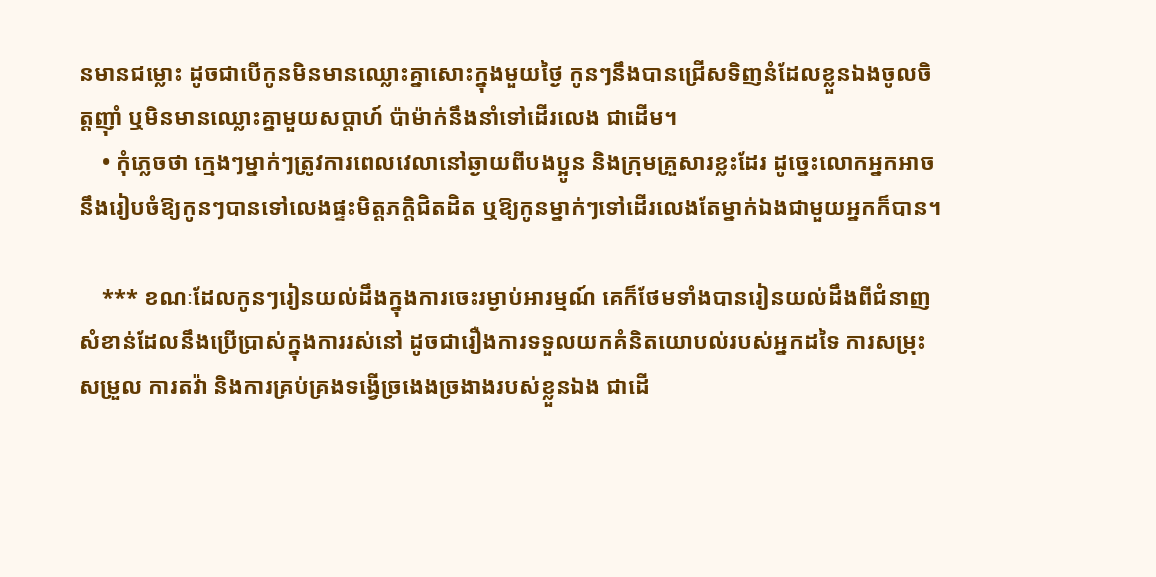នមានជម្លោះ ដូចជាបើកូនមិនមានឈ្លោះគ្នាសោះក្នុងមួយថ្ងៃ កូនៗនឹងបានជ្រើសទិញនំដែលខ្លួនឯងចូលចិត្តញ៉ាំ ឬមិនមានឈ្លោះគ្នាមួយសប្ដាហ៍ ប៉ាម៉ាក់នឹងនាំទៅដើរលេង ជាដើម។
    • កុំភ្លេចថា ក្មេងៗម្នាក់ៗត្រូវការពេលវេលានៅឆ្ងាយពីបងប្អូន និងក្រុមគ្រួសារខ្លះដែរ ដូច្នេះលោកអ្នកអាចនឹងរៀបចំឱ្យកូនៗបានទៅលេងផ្ទះមិត្តភក្តិជិតដិត ឬឱ្យកូនម្នាក់ៗទៅដើរលេងតែម្នាក់ឯងជាមួយអ្នកក៏បាន។

    *** ខណៈដែលកូនៗរៀនយល់ដឹងក្នុងការចេះរម្ងាប់អារម្មណ៍ គេក៏ថែមទាំងបានរៀនយល់ដឹងពីជំនាញសំខាន់ដែលនឹងប្រើប្រាស់ក្នុងការរស់នៅ ដូចជារឿងការទទួលយកគំនិតយោបល់របស់អ្នកដទៃ ការសម្រុះសម្រួល ការតវ៉ា និងការគ្រប់គ្រងទង្វើច្រងេងច្រងាងរបស់ខ្លួនឯង ជាដើ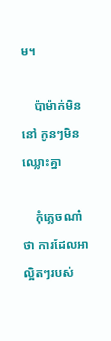ម។

    ប៉ាម៉ាក់មិននៅ កូនៗមិនឈ្លោះគ្នា

    កុំភ្លេចណា៎ថា ការដែលអាល្អិតៗរបស់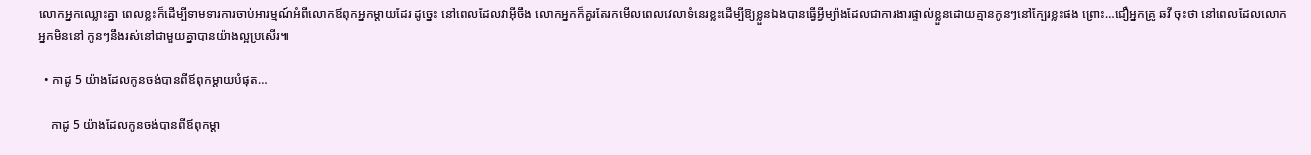លោកអ្នកឈ្លោះគ្នា ពេលខ្លះក៏ដើម្បីទាមទារការចាប់អារម្មណ៍អំពីលោកឪពុកអ្នកម្ដាយដែរ ដូច្នេះ នៅពេលដែលវាអ៊ីចឹង លោកអ្នកក៏គួរតែរកមើលពេលវេលាទំនេរខ្លះដើម្បីឱ្យខ្លួនឯងបានធ្វើអ្វីម្យ៉ាងដែលជាការងារផ្ទាល់ខ្លួនដោយគ្មានកូនៗនៅក្បែរខ្លះផង ព្រោះ…ជឿអ្នកគ្រូ ឆវី ចុះថា នៅពេលដែលលោកអ្នកមិននៅ កូនៗនឹងរស់នៅជាមួយគ្នាបានយ៉ាងល្អប្រសើរ៕

  • កាដូ 5 យ៉ាងដែលកូនចង់បានពីឪពុកម្ដាយបំផុត…

    កាដូ 5 យ៉ាងដែលកូនចង់បានពីឪពុកម្ដា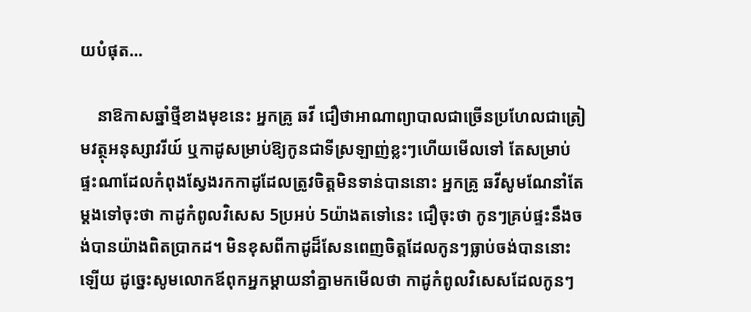យបំផុត…

    នាឱកាសឆ្នាំថ្មីខាងមុខនេះ អ្នកគ្រូ ឆវី ជឿថាអាណាព្យាបាលជាច្រើនប្រហែលជាត្រៀមវត្ថុអនុស្សាវរីយ៍ ឬកាដូសម្រាប់ឱ្យកូនជាទីស្រឡាញ់ខ្លះៗហើយមើលទៅ តែសម្រាប់ផ្ទះណាដែលកំពុងស្វែងរកកាដូដែលត្រូវចិត្តមិនទាន់បាននោះ អ្នកគ្រូ ឆវីសូមណែនាំតែម្ដងទៅចុះថា កាដូកំពូលវិសេស 5ប្រអប់ 5យ៉ាងតទៅនេះ ជឿចុះថា កូនៗគ្រប់ផ្ទះនឹងចង់បានយ៉ាងពិតប្រាកដ។ មិនខុសពីកាដូដ៏សែនពេញចិត្តដែលកូនៗធ្លាប់ចង់បាននោះឡើយ ដូច្នេះសូមលោកឪពុកអ្នកម្ដាយនាំគ្នាមកមើលថា កាដូកំពូលវិសេសដែលកូនៗ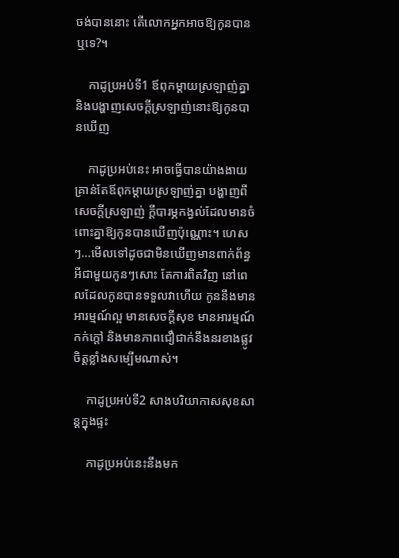ចង់បាននោះ តើលោកអ្នកអាចឱ្យកូនបានឬទេ?។

    កាដូប្រអប់ទី1 ឪពុកម្ដាយស្រឡាញ់គ្នា និងបង្ហាញសេចក្ដីស្រឡាញ់នោះឱ្យកូនបានឃើញ

    កាដូប្រអប់នេះ អាចធ្វើបានយ៉ាងងាយ គ្រាន់តែឪពុកម្ដាយស្រឡាញ់គ្នា បង្ហាញពីសេចក្ដីស្រឡាញ់ ក្ដីបារម្ភកង្វល់ដែលមានចំពោះគ្នាឱ្យកូនបានឃើញប៉ុណ្ណោះ។ ហេសៗ…មើលទៅដូចជាមិនឃើញមានពាក់ព័ន្ធអីជាមួយកូនៗសោះ តែការពិតវិញ នៅពេលដែលកូនបានទទួលវាហើយ កូននឹងមានអារម្មណ៍ល្អ មានសេចក្ដីសុខ មានអារម្មណ៍កក់ក្ដៅ និងមានភាពជឿជាក់នឹងនរខាងផ្លូវចិត្តខ្លាំងសម្បើមណាស់។

    កាដូប្រអប់ទី2 សាងបរិយាកាសសុខសាន្តក្នុងផ្ទះ

    កាដូប្រអប់នេះនឹងមក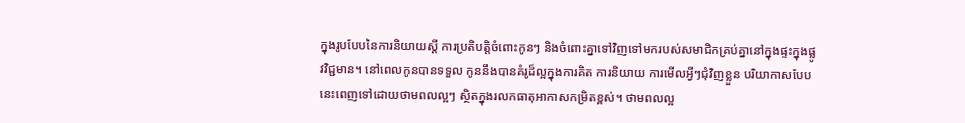ក្នុងរូបបែបនៃការនិយាយស្ដី ការប្រតិបត្តិចំពោះកូនៗ និងចំពោះគ្នាទៅវិញទៅមករបស់សមាជិកគ្រប់គ្នានៅក្នុងផ្ទះក្នុងផ្លូវវិជ្ជមាន។ នៅពេលកូនបានទទួល កូននឹងបានគំរូដ៏ល្អក្នុងការគិត ការនិយាយ ការមើលអ្វីៗជុំវិញខ្លួន បរិយាកាសបែបនេះពេញទៅដោយថាមពលល្អៗ ស្ថិតក្នុងរលកធាតុអាកាសកម្រិតខ្ពស់។ ថាមពលល្អ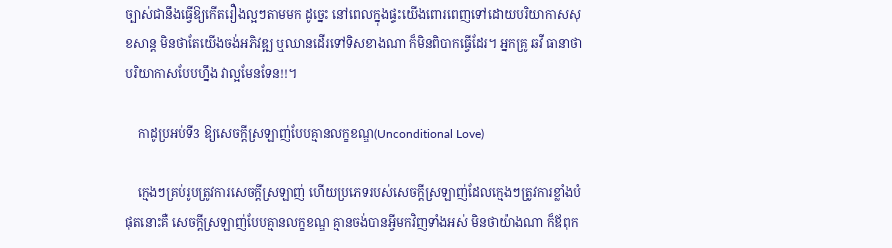ច្បាស់ជានឹងធ្វើឱ្យកើតរឿងល្អៗតាមមក ដូច្នេះ នៅពេលក្នុងផ្ទះយើងពោរពេញទៅដោយបរិយាកាសសុខសាន្ត មិនថាតែយើងចង់អភិវឌ្ឍ ឬឈានដើរទៅទិសខាងណា ក៏មិនពិបាកធ្វើដែរ។ អ្នកគ្រូ ឆវី ធានាថា បរិយាកាសបែបហ្នឹង វាល្អមែនទែន!!។

    កាដូប្រអប់ទី3 ឱ្យសេចក្ដីស្រឡាញ់បែបគ្មានលក្ខខណ្ឌ(Unconditional Love)

    ក្មេងៗគ្រប់រូបត្រូវការសេចក្ដីស្រឡាញ់ ហើយប្រភេទរបស់សេចក្ដីស្រឡាញ់ដែលក្មេងៗត្រូវការខ្លាំងបំផុតនោះគឺ សេចក្ដីស្រឡាញ់បែបគ្មានលក្ខខណ្ឌ គ្មានចង់បានអ្វីមកវិញទាំងអស់ មិនថាយ៉ាងណា ក៏ឪពុក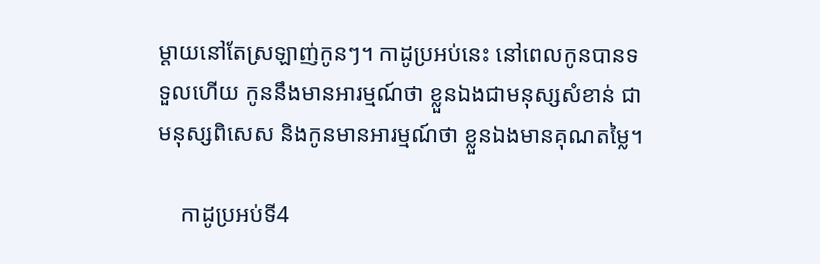ម្ដាយនៅតែស្រឡាញ់កូនៗ។ កាដូប្រអប់នេះ នៅពេលកូនបានទទួលហើយ កូននឹងមានអារម្មណ៍ថា ខ្លួនឯងជាមនុស្សសំខាន់ ជាមនុស្សពិសេស និងកូនមានអារម្មណ៍ថា ខ្លួនឯងមានគុណតម្លៃ។

    កាដូប្រអប់ទី4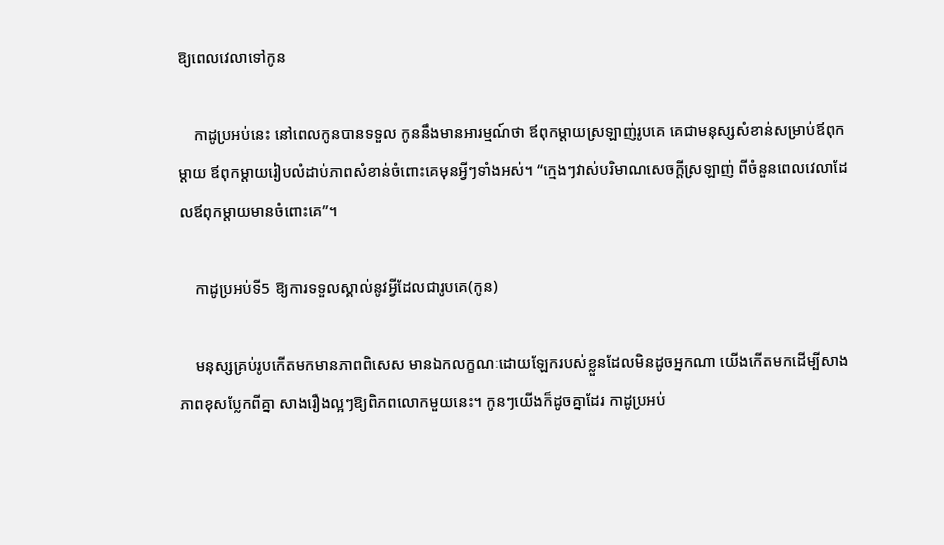ឱ្យពេលវេលាទៅកូន

    កាដូប្រអប់នេះ នៅពេលកូនបានទទួល កូននឹងមានអារម្មណ៍ថា ឪពុកម្ដាយស្រឡាញ់រូបគេ គេជាមនុស្សសំខាន់សម្រាប់ឪពុកម្ដាយ ឪពុកម្ដាយរៀបលំដាប់ភាពសំខាន់ចំពោះគេមុនអ្វីៗទាំងអស់។ “ក្មេងៗវាស់បរិមាណសេចក្ដីស្រឡាញ់ ពីចំនួនពេលវេលាដែលឪពុកម្ដាយមានចំពោះគេ”។

    កាដូប្រអប់ទី5 ឱ្យការទទួលស្គាល់នូវអ្វីដែលជារូបគេ(កូន)

    មនុស្សគ្រប់រូបកើតមកមានភាពពិសេស មានឯកលក្ខណៈដោយឡែករបស់ខ្លួនដែលមិនដូចអ្នកណា យើងកើតមកដើម្បីសាងភាពខុសប្លែកពីគ្នា សាងរឿងល្អៗឱ្យពិភពលោកមួយនេះ។ កូនៗយើងក៏ដូចគ្នាដែរ កាដូប្រអប់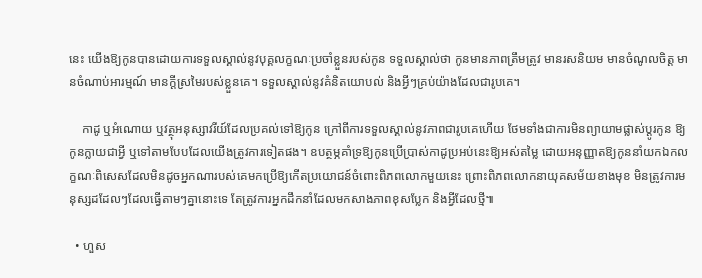នេះ យើងឱ្យកូនបានដោយការទទួលស្គាល់នូវបុគ្គលក្ខណៈប្រចាំខ្លួនរបស់កូន ទទួលស្គាល់ថា កូនមានភាពត្រឹមត្រូវ មានរសនិយម មានចំណូលចិត្ត មានចំណាប់អារម្មណ៍ មានក្ដីស្រមៃរបស់ខ្លួនគេ។ ទទួលស្គាល់នូវគំនិតយោបល់ និងអ្វីៗគ្រប់យ៉ាងដែលជារូបគេ។

    កាដូ ឬអំណោយ ឬវត្ថុអនុស្សាវរីយ៍ដែលប្រគល់ទៅឱ្យកូន ក្រៅពីការទទួលស្គាល់នូវភាពជារូបគេហើយ ថែមទាំងជាការមិនព្យាយាមផ្លាស់ប្ដូរកូន ឱ្យកូនក្លាយជាអ្វី ឬទៅតាមបែបដែលយើងត្រូវការទៀតផង។ ឧបត្ថម្ភគាំទ្រឱ្យកូនប្រើប្រាស់កាដូប្រអប់នេះឱ្យអស់តម្លៃ ដោយអនុញ្ញាតឱ្យកូននាំយកឯកលក្ខណៈពិសេសដែលមិនដូចអ្នកណារបស់គេមកប្រើឱ្យកើតប្រយោជន៍ចំពោះពិភពលោកមួយនេះ ព្រោះពិភពលោកនាយុគសម័យខាងមុខ មិនត្រូវការមនុស្សដដែលៗដែលធ្វើតាមៗគ្នានោះទេ តែត្រូវការអ្នកដឹកនាំដែលមកសាងភាពខុសប្លែក និងអ្វីដែលថ្មី៕

  • ហួស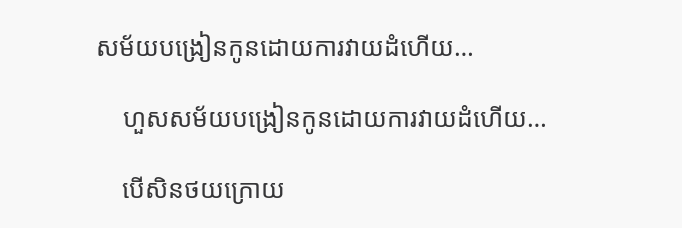សម័យបង្រៀនកូនដោយការវាយដំហើយ…

    ហួសសម័យបង្រៀនកូនដោយការវាយដំហើយ…

    បើសិនថយក្រោយ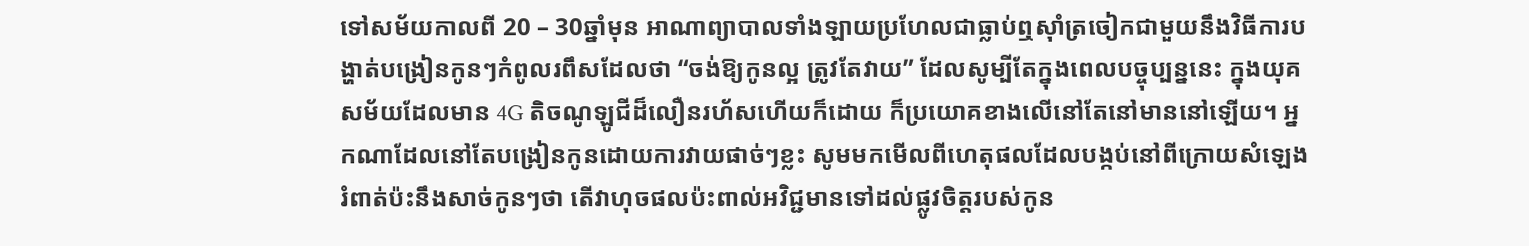ទៅសម័យកាលពី 20 – 30ឆ្នាំមុន អាណាព្យាបាលទាំងឡាយប្រហែលជាធ្លាប់ឮស៊ាំត្រចៀកជាមួយនឹងវិធីការបង្ហាត់បង្រៀនកូនៗកំពូលរពឹសដែលថា “ចង់ឱ្យកូនល្អ ត្រូវតែវាយ” ដែលសូម្បីតែក្នុងពេលបច្ចុប្បន្ននេះ ក្នុងយុគសម័យដែលមាន 4G តិចណូឡូជីដ៏លឿនរហ័សហើយក៏ដោយ ក៏ប្រយោគខាងលើនៅតែនៅមាននៅឡើយ។ អ្នកណាដែលនៅតែបង្រៀនកូនដោយការវាយផាច់ៗខ្លះ សូមមកមើលពីហេតុផលដែលបង្កប់នៅពីក្រោយសំឡេងរំពាត់ប៉ះនឹងសាច់កូនៗថា តើវាហុចផលប៉ះពាល់អវិជ្ជមានទៅដល់ផ្លូវចិត្តរបស់កូន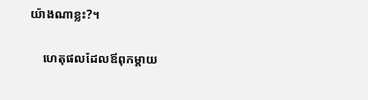យ៉ាងណាខ្លះ?។

    ហេតុផលដែលឪពុកម្ដាយ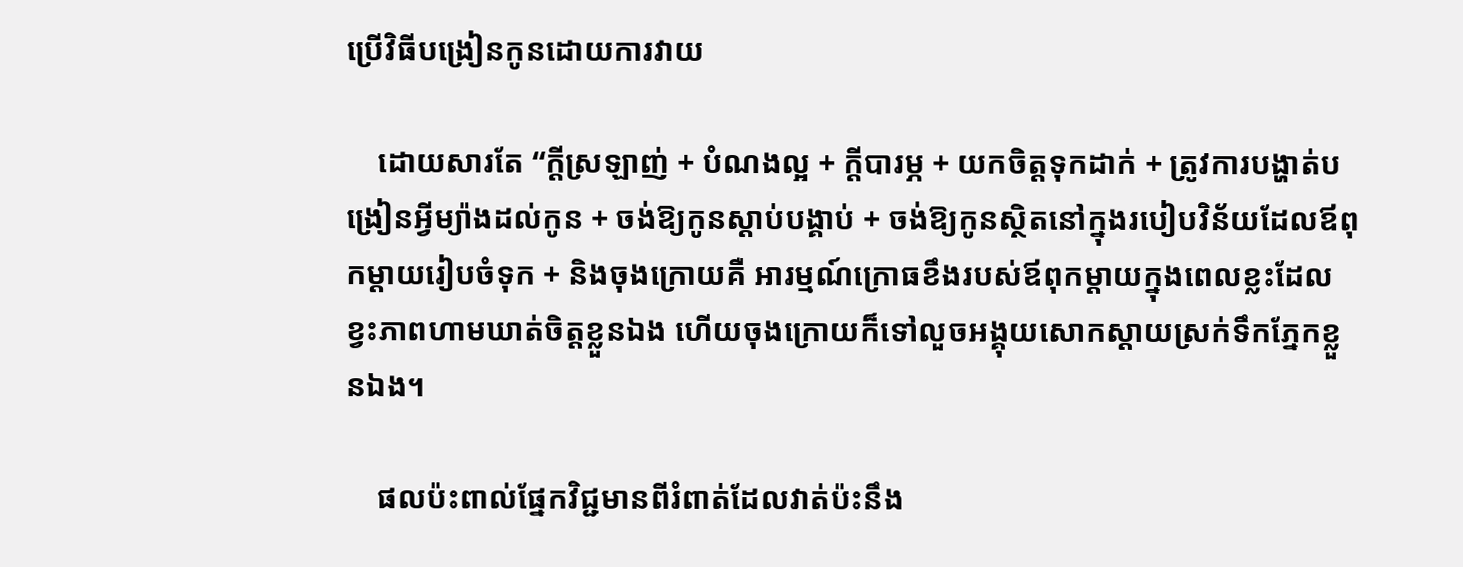ប្រើវិធីបង្រៀនកូនដោយការវាយ

    ដោយសារតែ “ក្ដីស្រឡាញ់ + បំណងល្អ + ក្ដីបារម្ភ + យកចិត្តទុកដាក់ + ត្រូវការបង្ហាត់បង្រៀនអ្វីម្យ៉ាងដល់កូន + ចង់ឱ្យកូនស្ដាប់បង្គាប់ + ចង់ឱ្យកូនស្ថិតនៅក្នុងរបៀបវិន័យដែលឪពុកម្ដាយរៀបចំទុក + និងចុងក្រោយគឺ អារម្មណ៍ក្រោធខឹងរបស់ឪពុកម្ដាយក្នុងពេលខ្លះដែលខ្វះភាពហាមឃាត់ចិត្តខ្លួនឯង ហើយចុងក្រោយក៏ទៅលួចអង្គុយសោកស្ដាយស្រក់ទឹកភ្នែកខ្លួនឯង។

    ផលប៉ះពាល់ផ្នែកវិជ្ជមានពីរំពាត់ដែលវាត់ប៉ះនឹង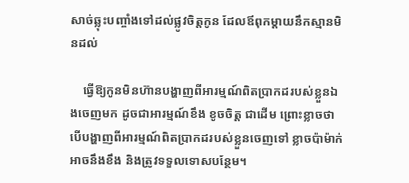សាច់ឆ្លុះបញ្ចាំងទៅដល់ផ្លូវចិត្តកូន ដែលឪពុកម្ដាយនឹកស្មានមិនដល់

    ធ្វើឱ្យកូនមិនហ៊ានបង្ហាញពីអារម្មណ៍ពិតប្រាកដរបស់ខ្លួនឯងចេញមក ដូចជាអារម្មណ៍ខឹង ខូចចិត្ត ជាដើម ព្រោះខ្លាចថា បើបង្ហាញពីអារម្មណ៍ពិតប្រាកដរបស់ខ្លួនចេញទៅ ខ្លាចប៉ាម៉ាក់អាចនឹងខឹង និងត្រូវទទួលទោសបន្ថែម។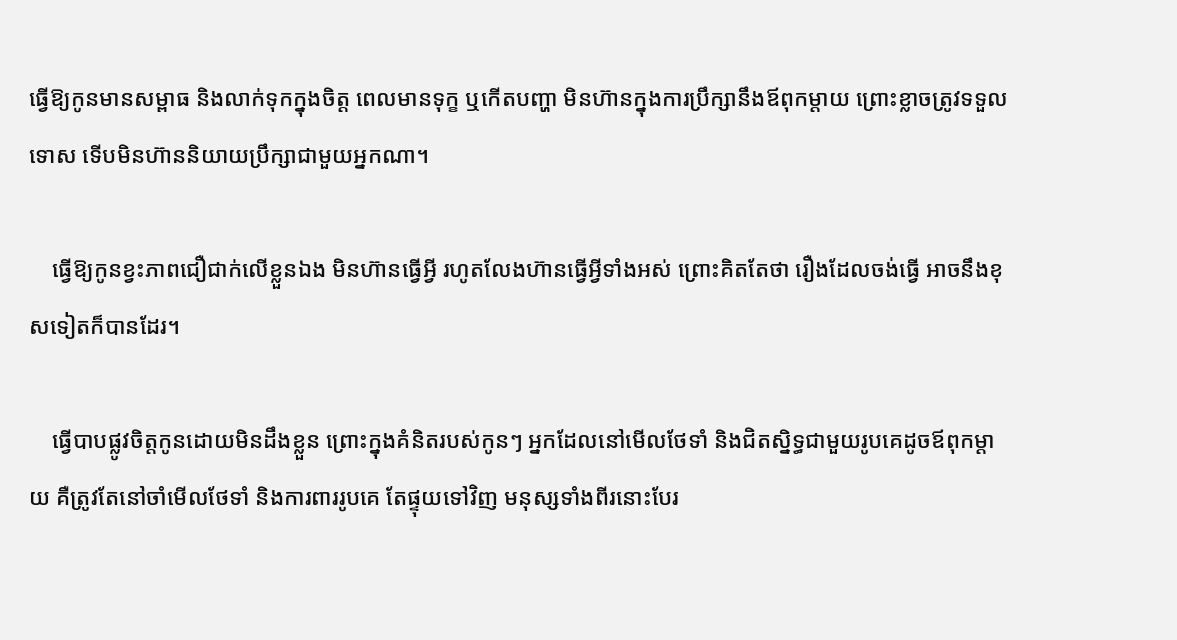ធ្វើឱ្យកូនមានសម្ពាធ និងលាក់ទុកក្នុងចិត្ត ពេលមានទុក្ខ ឬកើតបញ្ហា មិនហ៊ានក្នុងការប្រឹក្សានឹងឪពុកម្ដាយ ព្រោះខ្លាចត្រូវទទួលទោស ទើបមិនហ៊ាននិយាយប្រឹក្សាជាមួយអ្នកណា។

    ធ្វើឱ្យកូនខ្វះភាពជឿជាក់លើខ្លួនឯង មិនហ៊ានធ្វើអ្វី រហូតលែងហ៊ានធ្វើអ្វីទាំងអស់ ព្រោះគិតតែថា រឿងដែលចង់ធ្វើ អាចនឹងខុសទៀតក៏បានដែរ។

    ធ្វើបាបផ្លូវចិត្តកូនដោយមិនដឹងខ្លួន ព្រោះក្នុងគំនិតរបស់កូនៗ អ្នកដែលនៅមើលថែទាំ និងជិតស្និទ្ធជាមួយរូបគេដូចឪពុកម្ដាយ គឺត្រូវតែនៅចាំមើលថែទាំ និងការពាររូបគេ តែផ្ទុយទៅវិញ មនុស្សទាំងពីរនោះបែរ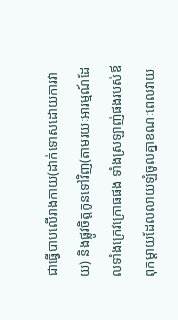ជាធ្វើបាបលើរាងកាយ(ដាក់ទោសដោយការវាយ) និងផ្លូវចិត្តកូនទៅវិញ(តាមរយៈអារម្មណ៍ដែលទាំងក្រេវក្រោធផង ទាំងស្រឡាញ់ផងរបស់ឪពុកម្ដាយដែលលាយឡំចូលគ្នាខណៈពេលវាយ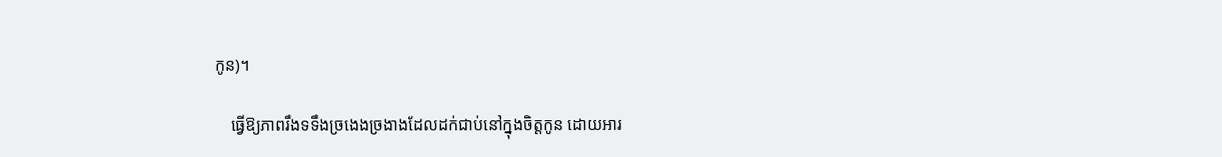កូន)។

    ធ្វើឱ្យភាពរឹងទទឹងច្រងេងច្រងាងដែលដក់ជាប់នៅក្នុងចិត្តកូន ដោយអារ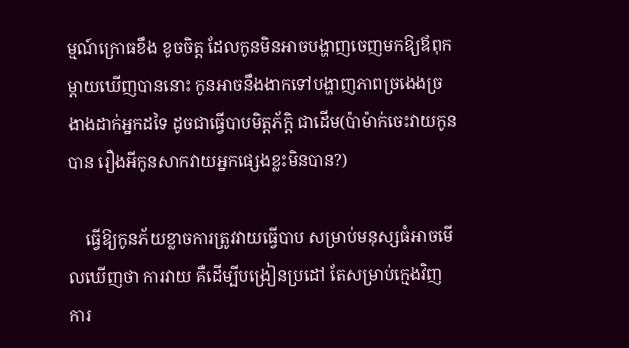ម្មណ៍ក្រោធខឹង ខូចចិត្ត ដែលកូនមិនអាចបង្ហាញចេញមកឱ្យឪពុកម្ដាយឃើញបាននោះ កូនអាចនឹងងាកទៅបង្ហាញភាពច្រងេងច្រងាងដាក់អ្នកដទៃ ដូចជាធ្វើបាបមិត្តភ័ក្តិ ជាដើម(ប៉ាម៉ាក់ចេះវាយកូនបាន រឿងអីកូនសាកវាយអ្នកផ្សេងខ្លះមិនបាន?)

    ធ្វើឱ្យកូនភ័យខ្លាចការត្រូវវាយធ្វើបាប សម្រាប់មនុស្សធំអាចមើលឃើញថា ការវាយ គឺដើម្បីបង្រៀនប្រដៅ តែសម្រាប់ក្មេងវិញ ការ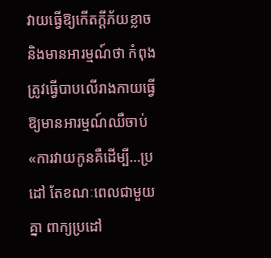វាយធ្វើឱ្យកើតក្ដីភ័យខ្លាច និងមានអារម្មណ៍ថា កំពុងត្រូវធ្វើបាបលើរាងកាយធ្វើឱ្យមានអារម្មណ៍ឈឺចាប់ «ការវាយកូនគឺដើម្បី…ប្រដៅ តែខណៈពេលជាមួយគ្នា ពាក្យប្រដៅ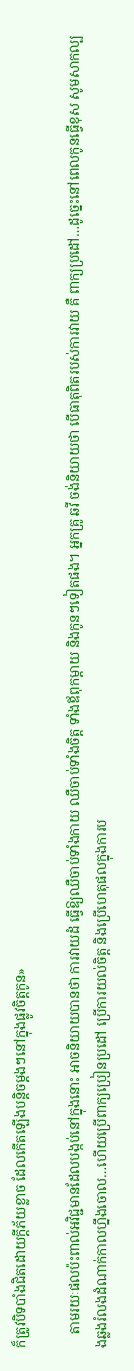ក៏ត្រូវបិទបាំងជិតដោយក្ដីភ័យខ្លាច ដែលកើតឡើងបន្តិចម្ដងៗនៅក្នុងផ្លូវចិត្តកូន»

    តាមរយៈផលប៉ះពាល់អវិជ្ជមានដែលបង្កប់នៅក្នុងនោះ អាចនិយាយបានថា ការវាយដំ ធ្វើឱ្យឈឺចាប់ទាំងកាយ ឈឺចាប់ទាំងចិត្ត ទាំងឪពុកម្ដាយ និងកូនៗទៀតផង។ អ្នកគ្រូ ឆវី ចង់និយាយថា បើធាតុពិតរបស់ការវាយ គឺ ពាក្យប្រដៅ…ដូច្នេះនៅពេលកូនធ្វើខុស សូមសាកល្បងឆ្លងរំលងដំណាក់កាលហ្នឹងចោល…ហើយប្រើពាក្យប្រៀនប្រដៅ ប្រើការយល់ចិត្ត និងប្រើហេតុផលក្នុងការប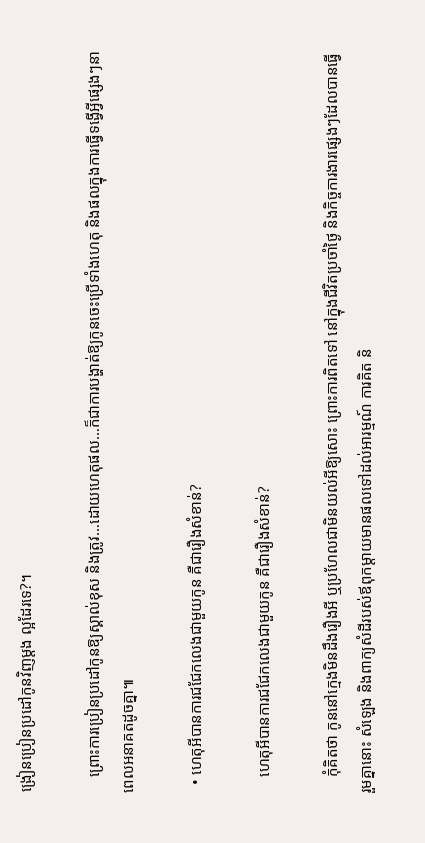ង្រៀនប្រៀនប្រដៅកូនវិញម្ដង ល្អដែរទេ?។

    ព្រោះការប្រៀនប្រដៅកូនឱ្យស្គាល់ខុស និងត្រូវ…ដោយហេតុផល…ក៏ជាការបង្ហាត់ឱ្យកូនចេះប្រើទាំងហេតុ និងផលក្នុងការធ្វើទង្វើអ្វីផ្សេងៗនាពេលអនាគតដូចគ្នា៕

  • ហេតុអីបានការជជែកលេងជាមួយកូន គឺជារឿងសំខាន់?

    ហេតុអីបានការជជែកលេងជាមួយកូន គឺជារឿងសំខាន់?

    កុំគិតថា កូននៅក្មេងមិនដឹងរឿងអី ឬប្រហែលជាមិនយល់អីឱ្យសោះ ព្រោះការពិតទៅ នៅក្នុងជីវិតប្រចាំថ្ងៃ និងកិច្ចការងារផ្សេងៗដែលបានធ្វើរួមគ្នានោះ សំឡេង និងពាក្យសំដីរបស់ឪពុកម្ដាយមានផលទៅដល់អារម្មណ៍ ការគិត និ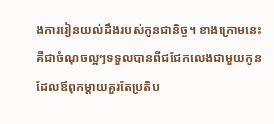ងការរៀនយល់ដឹងរបស់កូនជានិច្ច។ ខាងក្រោមនេះគឺជាចំណុចល្អៗទទួលបានពីជជែកលេងជាមួយកូន ដែលឪពុកម្ដាយគួរតែប្រតិប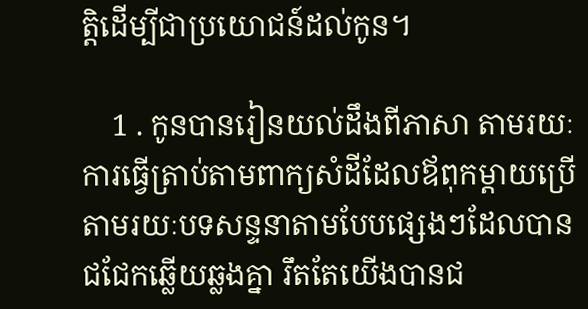ត្តិដើម្បីជាប្រយោជន៍ដល់កូន។

    1 . កូនបានរៀនយល់ដឹងពីភាសា តាមរយៈការធ្វើត្រាប់តាមពាក្យសំដីដែលឪពុកម្ដាយប្រើ តាមរយៈបទសន្ទនាតាមបែបផ្សេងៗដែលបានជជែកឆ្លើយឆ្លងគ្នា រឹតតែយើងបានជ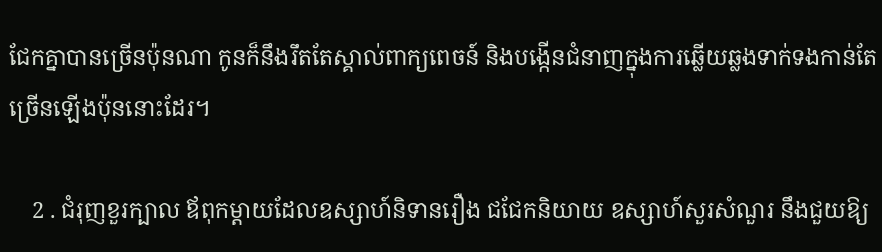ជែកគ្នាបានច្រើនប៉ុនណា កូនក៏នឹងរឹតតែស្គាល់ពាក្យពេចន៍ និងបង្កើនជំនាញក្នុងការឆ្លើយឆ្លងទាក់ទងកាន់តែច្រើនឡើងប៉ុននោះដែរ។

    2 . ជំរុញខួរក្បាល ឪពុកម្ដាយដែលឧស្សាហ៍និទានរឿង ជជែកនិយាយ ឧស្សាហ៍សួរសំណួរ នឹងជួយឱ្យ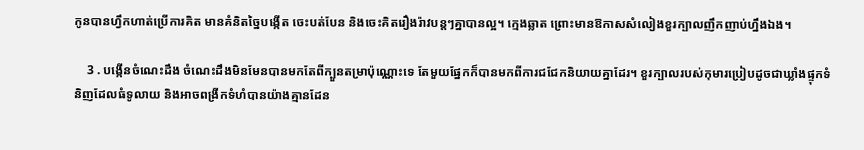កូនបានហ្វឹកហាត់ប្រើការគិត មានគំនិតច្នៃបង្កើត ចេះបត់បែន និងចេះគិតរឿងរ៉ាវបន្តៗគ្នាបានល្អ។ ក្មេងឆ្លាត ព្រោះមានឱកាសសំលៀងខួរក្បាលញឹកញាប់ហ្នឹងឯង។

    3 . បង្កើនចំណេះដឹង ចំណេះដឹងមិនមែនបានមកតែពីក្បួនតម្រាប៉ុណ្ណោះទេ តែមួយផ្នែកក៏បានមកពីការជជែកនិយាយគ្នាដែរ។ ខួរក្បាលរបស់កុមារប្រៀបដូចជាឃ្លាំងផ្ទុកទំនិញដែលធំទូលាយ និងអាចពង្រីកទំហំបានយ៉ាងគ្មានដែន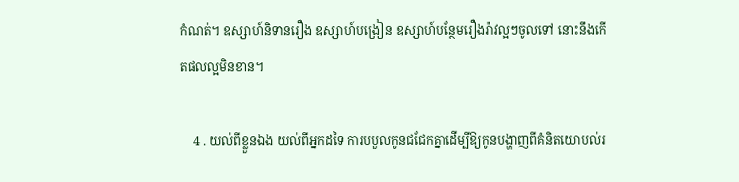កំណត់។ ឧស្សាហ៍និទានរឿង ឧស្សាហ៍បង្រៀន ឧស្សាហ៍បន្ថែមរឿងរ៉ាវល្អៗចូលទៅ នោះនឹងកើតផលល្អមិនខាន។

    4 . យល់ពីខ្លួនឯង យល់ពីអ្នកដទៃ ការបបួលកូនជជែកគ្នាដើម្បីឱ្យកូនបង្ហាញពីគំនិតយោបល់រ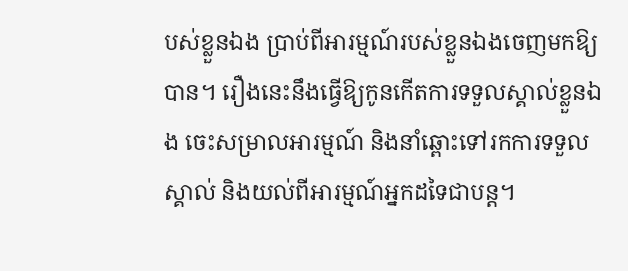បស់ខ្លួនឯង ប្រាប់ពីអារម្មណ៍របស់ខ្លួនឯងចេញមកឱ្យបាន។ រឿងនេះនឹងធ្វើឱ្យកូនកើតការទទួលស្គាល់ខ្លួនឯង ចេះសម្រាលអារម្មណ៍ និងនាំឆ្ពោះទៅរកការទទួលស្គាល់ និងយល់ពីអារម្មណ៍អ្នកដទៃជាបន្ត។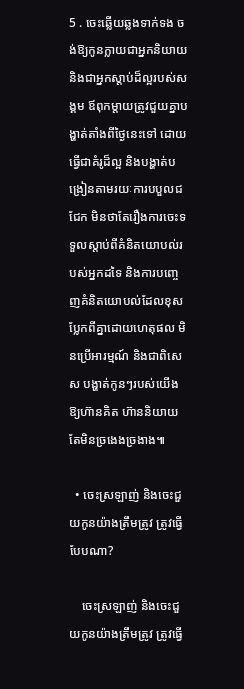5 . ចេះឆ្លើយឆ្លងទាក់ទង ចង់ឱ្យកូនក្លាយជាអ្នកនិយាយ និងជាអ្នកស្ដាប់ដ៏ល្អរបស់សង្គម ឪពុកម្ដាយត្រូវជួយគ្នាបង្ហាត់តាំងពីថ្ងៃនេះទៅ ដោយធ្វើជាគំរូដ៏ល្អ និងបង្ហាត់បង្រៀនតាមរយៈការបបួលជជែក មិនថាតែរឿងការចេះទទួលស្ដាប់ពីគំនិតយោបល់របស់អ្នកដទៃ និងការបញ្ចេញគំនិតយោបល់ដែលខុសប្លែកពីគ្នាដោយហេតុផល មិនប្រើអារម្មណ៍ និងជាពិសេស បង្ហាត់កូនៗរបស់យើងឱ្យហ៊ានគិត ហ៊ាននិយាយ តែមិនច្រងេងច្រងាង៕

  • ចេះស្រឡាញ់ និងចេះជួយកូនយ៉ាងត្រឹមត្រូវ ត្រូវធ្វើបែបណា?

    ចេះស្រឡាញ់ និងចេះជួយកូនយ៉ាងត្រឹមត្រូវ ត្រូវធ្វើ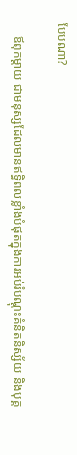បែបណា?

    ឪពុកម្ដាយ ជាមនុស្សដែលមានឥទ្ធិពលខ្លាំងបំផុតក្នុងការអប់រំបណ្ដុះគំនិតនិស្ស័យ និងបុគ្គ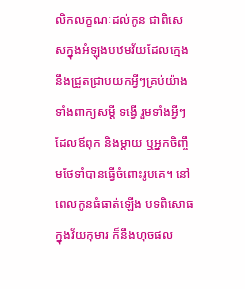លិកលក្ខណៈដល់កូន ជាពិសេសក្នុងអំឡុងបឋមវ័យដែលក្មេងនឹងជ្រួតជ្រាបយកអ្វីៗគ្រប់យ៉ាង ទាំងពាក្យសម្ដី ទង្វើ រួមទាំងអ្វីៗដែលឪពុក និងម្ដាយ ឬអ្នកចិញ្ចឹមថែទាំបានធ្វើចំពោះរូបគេ។ នៅពេលកូនធំធាត់ឡើង បទពិសោធក្នុងវ័យកុមារ ក៏នឹងហុចផល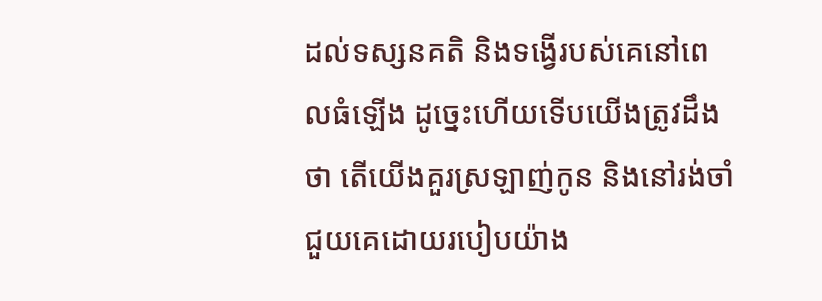ដល់ទស្សនគតិ និងទង្វើរបស់គេនៅពេលធំឡើង ដូច្នេះហើយទើបយើងត្រូវដឹងថា តើយើងគួរស្រឡាញ់កូន និងនៅរង់ចាំជួយគេដោយរបៀបយ៉ាង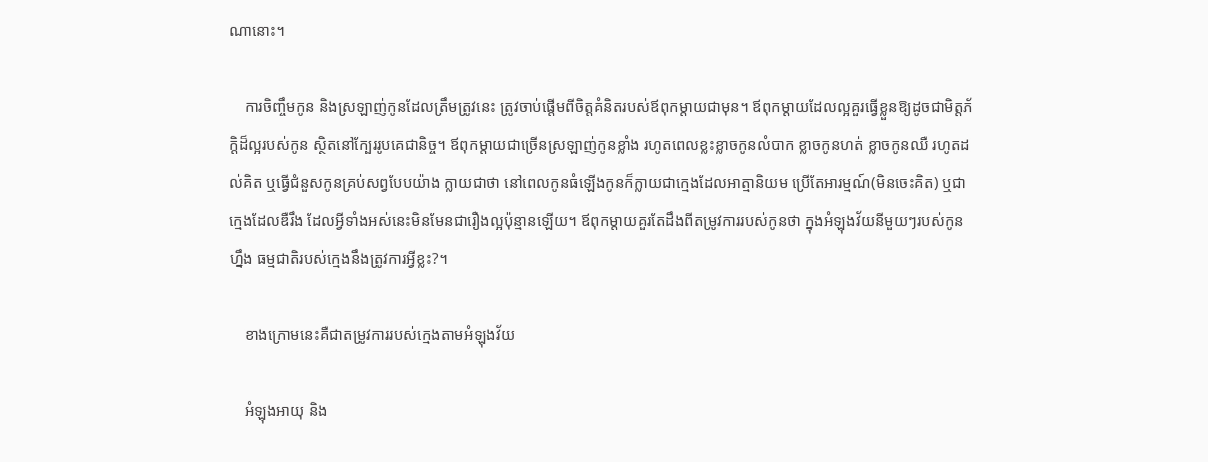ណានោះ។

    ការចិញ្ចឹមកូន និងស្រឡាញ់កូនដែលត្រឹមត្រូវនេះ ត្រូវចាប់ផ្ដើមពីចិត្តគំនិតរបស់ឪពុកម្ដាយជាមុន។ ឪពុកម្ដាយដែលល្អគួរធ្វើខ្លួនឱ្យដូចជាមិត្តភ័ក្ដិដ៏ល្អរបស់កូន ស្ថិតនៅក្បែររូបគេជានិច្ច។ ឪពុកម្ដាយជាច្រើនស្រឡាញ់កូនខ្លាំង រហូតពេលខ្លះខ្លាចកូនលំបាក ខ្លាចកូនហត់ ខ្លាចកូនឈឺ រហូតដល់គិត ឬធ្វើជំនួសកូនគ្រប់សព្វបែបយ៉ាង ក្លាយជាថា នៅពេលកូនធំឡើងកូនក៏ក្លាយជាក្មេងដែលអាត្មានិយម ប្រើតែអារម្មណ៍(មិនចេះគិត) ឬជាក្មេងដែលឌឺរឹង ដែលអ្វីទាំងអស់នេះមិនមែនជារឿងល្អប៉ុន្មានឡើយ។ ឪពុកម្ដាយគួរតែដឹងពីតម្រូវការរបស់កូនថា ក្នុងអំឡុងវ័យនីមួយៗរបស់កូនហ្នឹង ធម្មជាតិរបស់ក្មេងនឹងត្រូវការអ្វីខ្លះ?។

    ខាងក្រោមនេះគឺជាតម្រូវការរបស់ក្មេងតាមអំឡុងវ័យ

    អំឡុងអាយុ និង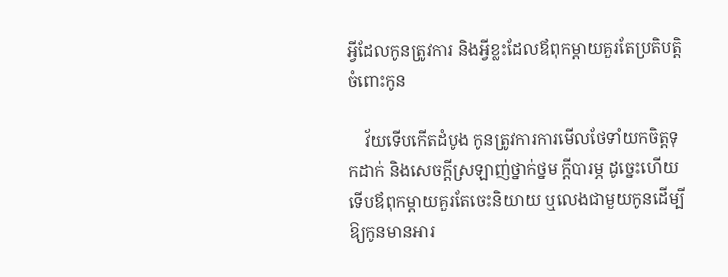អ្វីដែលកូនត្រូវការ និងអ្វីខ្លះដែលឪពុកម្ដាយគួរតែប្រតិបត្តិចំពោះកូន

    វ័យទើបកើតដំបូង កូនត្រូវការការមើលថែទាំយកចិត្តទុកដាក់ និងសេចក្ដីស្រឡាញ់ថ្នាក់ថ្នម ក្ដីបារម្ភ ដូច្នេះហើយទើបឪពុកម្ដាយគួរតែចេះនិយាយ ឬលេងជាមួយកូនដើម្បីឱ្យកូនមានអារ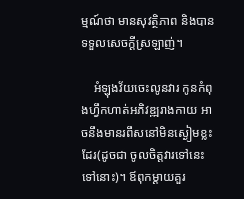ម្មណ៍ថា មានសុវត្ថិភាព និងបានទទួលសេចក្ដីស្រឡាញ់។

    អំឡុងវ័យចេះលូនវារ កូនកំពុងហ្វឹកហាត់អភិវឌ្ឍរាងកាយ អាចនឹងមានរពឹសនៅមិនស្ងៀមខ្លះដែរ(ដូចជា ចូលចិត្តវារទៅនេះទៅនោះ)។ ឪពុកម្ដាយគួរ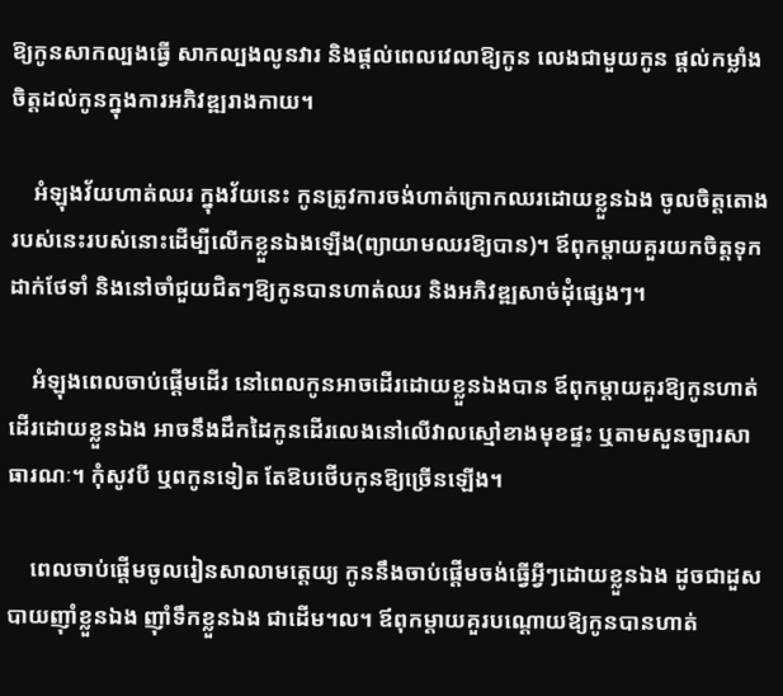ឱ្យកូនសាកល្បងធ្វើ សាកល្បងលូនវារ និងផ្ដល់ពេលវេលាឱ្យកូន លេងជាមួយកូន ផ្ដល់កម្លាំងចិត្តដល់កូនក្នុងការអភិវឌ្ឍរាងកាយ។

    អំឡុងវ័យហាត់ឈរ ក្នុងវ័យនេះ កូនត្រូវការចង់ហាត់ក្រោកឈរដោយខ្លួនឯង ចូលចិត្តតោងរបស់នេះរបស់នោះដើម្បីលើកខ្លួនឯងឡើង(ព្យាយាមឈរឱ្យបាន)។ ឪពុកម្ដាយគួរយកចិត្តទុកដាក់ថែទាំ និងនៅចាំជួយជិតៗឱ្យកូនបានហាត់ឈរ និងអភិវឌ្ឍសាច់ដុំផ្សេងៗ។

    អំឡុងពេលចាប់ផ្ដើមដើរ នៅពេលកូនអាចដើរដោយខ្លួនឯងបាន ឪពុកម្ដាយគួរឱ្យកូនហាត់ដើរដោយខ្លួនឯង អាចនឹងដឹកដៃកូនដើរលេងនៅលើវាលស្មៅខាងមុខផ្ទះ ឬតាមសួនច្បារសាធារណៈ។ កុំសូវបី ឬពកូនទៀត តែឱបថើបកូនឱ្យច្រើនឡើង។

    ពេលចាប់ផ្ដើមចូលរៀនសាលាមត្តេយ្យ កូននឹងចាប់ផ្ដើមចង់ធ្វើអ្វីៗដោយខ្លួនឯង ដូចជាដួសបាយញ៉ាំខ្លួនឯង ញ៉ាំទឹកខ្លួនឯង ជាដើម។ល។ ឪពុកម្ដាយគួរបណ្ដោយឱ្យកូនបានហាត់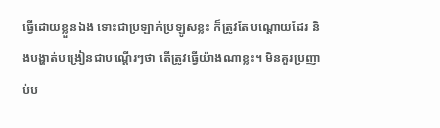ធ្វើដោយខ្លួនឯង ទោះជាប្រឡាក់ប្រឡូសខ្លះ ក៏ត្រូវតែបណ្ដោយដែរ និងបង្ហាត់បង្រៀនជាបណ្ដើរៗថា តើត្រូវធ្វើយ៉ាងណាខ្លះ។ មិនគួរប្រញាប់ប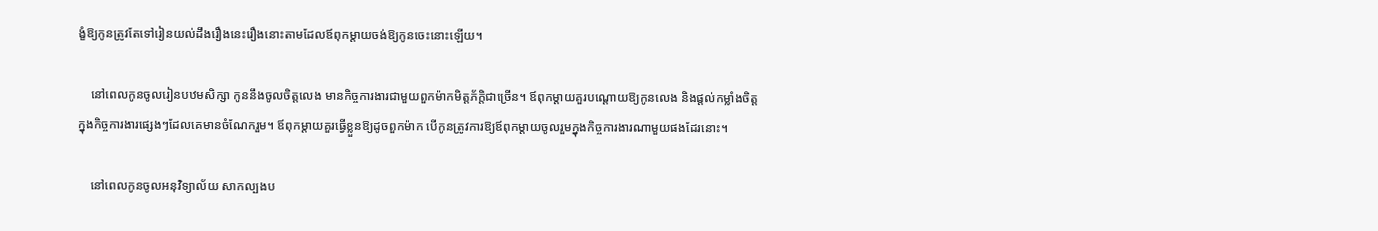ង្ខំឱ្យកូនត្រូវតែទៅរៀនយល់ដឹងរឿងនេះរឿងនោះតាមដែលឪពុកម្ដាយចង់ឱ្យកូនចេះនោះឡើយ។

    នៅពេលកូនចូលរៀនបឋមសិក្សា កូននឹងចូលចិត្តលេង មានកិច្ចការងារជាមួយពួកម៉ាកមិត្តភ័ក្តិជាច្រើន។ ឪពុកម្ដាយគួរបណ្ដោយឱ្យកូនលេង និងផ្ដល់កម្លាំងចិត្តក្នុងកិច្ចការងារផ្សេងៗដែលគេមានចំណែករួម។ ឪពុកម្ដាយគួរធ្វើខ្លួនឱ្យដូចពួកម៉ាក បើកូនត្រូវការឱ្យឪពុកម្ដាយចូលរួមក្នុងកិច្ចការងារណាមួយផងដែរនោះ។

    នៅពេលកូនចូលអនុវិទ្យាល័យ សាកល្បងប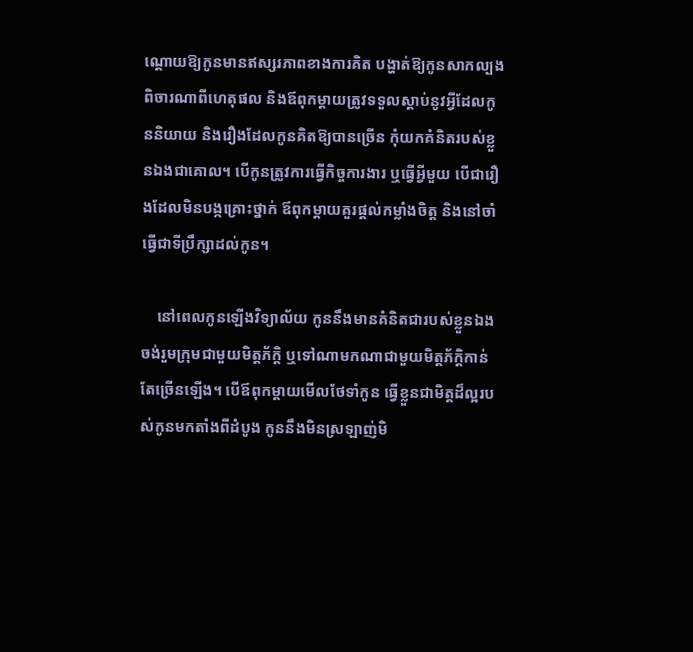ណ្ដោយឱ្យកូនមានឥស្សរភាពខាងការគិត បង្ហាត់ឱ្យកូនសាកល្បងពិចារណាពីហេតុផល និងឪពុកម្ដាយត្រូវទទួលស្ដាប់នូវអ្វីដែលកូននិយាយ និងរឿងដែលកូនគិតឱ្យបានច្រើន កុំយកគំនិតរបស់ខ្លួនឯងជាគោល។ បើកូនត្រូវការធ្វើកិច្ចការងារ ឬធ្វើអ្វីមួយ បើជារឿងដែលមិនបង្កគ្រោះថ្នាក់ ឪពុកម្ដាយគួរផ្ដល់កម្លាំងចិត្ត និងនៅចាំធ្វើជាទីប្រឹក្សាដល់កូន។

    នៅពេលកូនឡើងវិទ្យាល័យ កូននឹងមានគំនិតជារបស់ខ្លួនឯង ចង់រួមក្រុមជាមួយមិត្តភ័ក្តិ ឬទៅណាមកណាជាមួយមិត្តភ័ក្តិកាន់តែច្រើនឡើង។ បើឪពុកម្ដាយមើលថែទាំកូន ធ្វើខ្លួនជាមិត្តដ៏ល្អរបស់កូនមកតាំងពីដំបូង កូននឹងមិនស្រឡាញ់មិ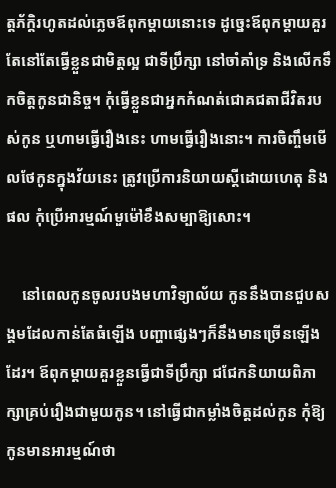ត្តភ័ក្តិរហូតដល់ភ្លេចឪពុកម្ដាយនោះទេ ដូច្នេះឪពុកម្ដាយគួរតែនៅតែធ្វើខ្លួនជាមិត្តល្អ ជាទីប្រឹក្សា នៅចាំគាំទ្រ និងលើកទឹកចិត្តកូនជានិច្ច។ កុំធ្វើខ្លួនជាអ្នកកំណត់ជោគជតាជីវិតរបស់កូន ឬហាមធ្វើរឿងនេះ ហាមធ្វើរឿងនោះ។ ការចិញ្ចឹមមើលថែកូនក្នុងវ័យនេះ ត្រូវប្រើការនិយាយស្ដីដោយហេតុ និងផល កុំប្រើអារម្មណ៍មួម៉ៅខឹងសម្បាឱ្យសោះ។

    នៅពេលកូនចូលរបងមហាវិទ្យាល័យ កូននឹងបានជួបសង្គមដែលកាន់តែធំឡើង បញ្ហាផ្សេងៗក៏នឹងមានច្រើនឡើងដែរ។ ឪពុកម្ដាយគួរខ្លួនធ្វើជាទីប្រឹក្សា ជជែកនិយាយពិភាក្សាគ្រប់រឿងជាមួយកូន។ នៅធ្វើជាកម្លាំងចិត្តដល់កូន កុំឱ្យកូនមានអារម្មណ៍ថា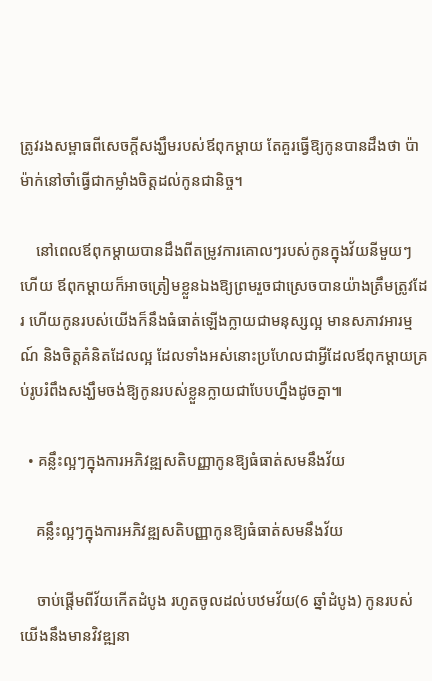ត្រូវរងសម្ពាធពីសេចក្ដីសង្ឃឹមរបស់ឪពុកម្ដាយ តែគួរធ្វើឱ្យកូនបានដឹងថា ប៉ាម៉ាក់នៅចាំធ្វើជាកម្លាំងចិត្តដល់កូនជានិច្ច។

    នៅពេលឪពុកម្ដាយបានដឹងពីតម្រូវការគោលៗរបស់កូនក្នុងវ័យនីមួយៗហើយ ឪពុកម្ដាយក៏អាចត្រៀមខ្លួនឯងឱ្យព្រមរួចជាស្រេចបានយ៉ាងត្រឹមត្រូវដែរ ហើយកូនរបស់យើងក៏នឹងធំធាត់ឡើងក្លាយជាមនុស្សល្អ មានសភាវអារម្មណ៍ និងចិត្តគំនិតដែលល្អ ដែលទាំងអស់នោះប្រហែលជាអ្វីដែលឪពុកម្ដាយគ្រប់រូបរំពឹងសង្ឃឹមចង់ឱ្យកូនរបស់ខ្លួនក្លាយជាបែបហ្នឹងដូចគ្នា៕

  • គន្លឹះល្អៗក្នុងការអភិវឌ្ឍសតិបញ្ញាកូនឱ្យធំធាត់សមនឹងវ័យ

    គន្លឹះល្អៗក្នុងការអភិវឌ្ឍសតិបញ្ញាកូនឱ្យធំធាត់សមនឹងវ័យ

    ចាប់ផ្ដើមពីវ័យកើតដំបូង រហូតចូលដល់បឋមវ័យ(6 ឆ្នាំដំបូង) កូនរបស់យើងនឹងមានវិវឌ្ឍនា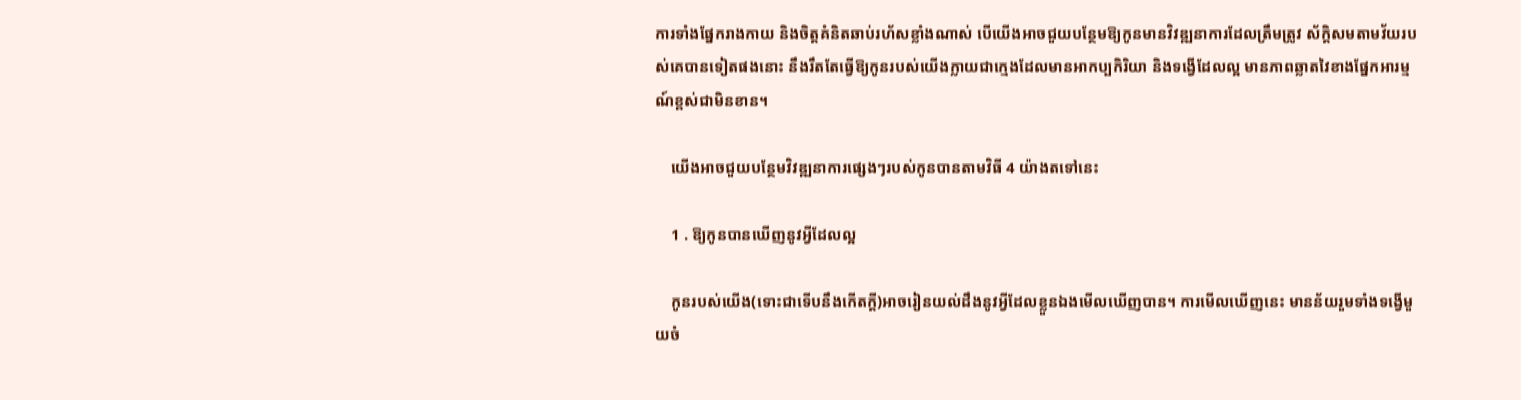ការទាំងផ្នែករាងកាយ និងចិត្តគំនិតឆាប់រហ័សខ្លាំងណាស់ បើយើងអាចជួយបន្ថែមឱ្យកូនមានវិវឌ្ឍនាការដែលត្រឹមត្រូវ ស័ក្តិសមតាមវ័យរបស់គេបានទៀតផងនោះ នឹងរឹតតែធ្វើឱ្យកូនរបស់យើងក្លាយជាក្មេងដែលមានអាកប្បកិរិយា និងទង្វើដែលល្អ មានភាពឆ្លាតវៃខាងផ្នែកអារម្មណ៍ខ្ពស់ជាមិនខាន។

    យើងអាចជួយបន្ថែមវិវឌ្ឍនាការផ្សេងៗរបស់កូនបានតាមវិធី 4 យ៉ាងតទៅនេះ

    1 . ឱ្យកូនបានឃើញនូវអ្វីដែលល្អ

    កូនរបស់យើង(ទោះជាទើបនឹងកើតក្ដី)អាចរៀនយល់ដឹងនូវអ្វីដែលខ្លួនឯងមើលឃើញបាន។ ការមើលឃើញនេះ មានន័យរួមទាំងទង្វើមួយចំ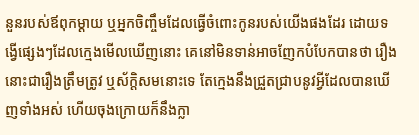នួនរបស់ឪពុកម្ដាយ ឬអ្នកចិញ្ចឹមដែលធ្វើចំពោះកូនរបស់យើងផងដែរ ដោយទង្វើផ្សេងៗដែលក្មេងមើលឃើញនោះ គេនៅមិនទាន់អាចញែកបំបែកបានថា រឿងនោះជារឿងត្រឹមត្រូវ ឬស័ក្តិសមនោះទេ តែក្មេងនឹងជ្រួតជ្រាបនូវអ្វីដែលបានឃើញទាំងអស់ ហើយចុងក្រោយក៏នឹងក្លា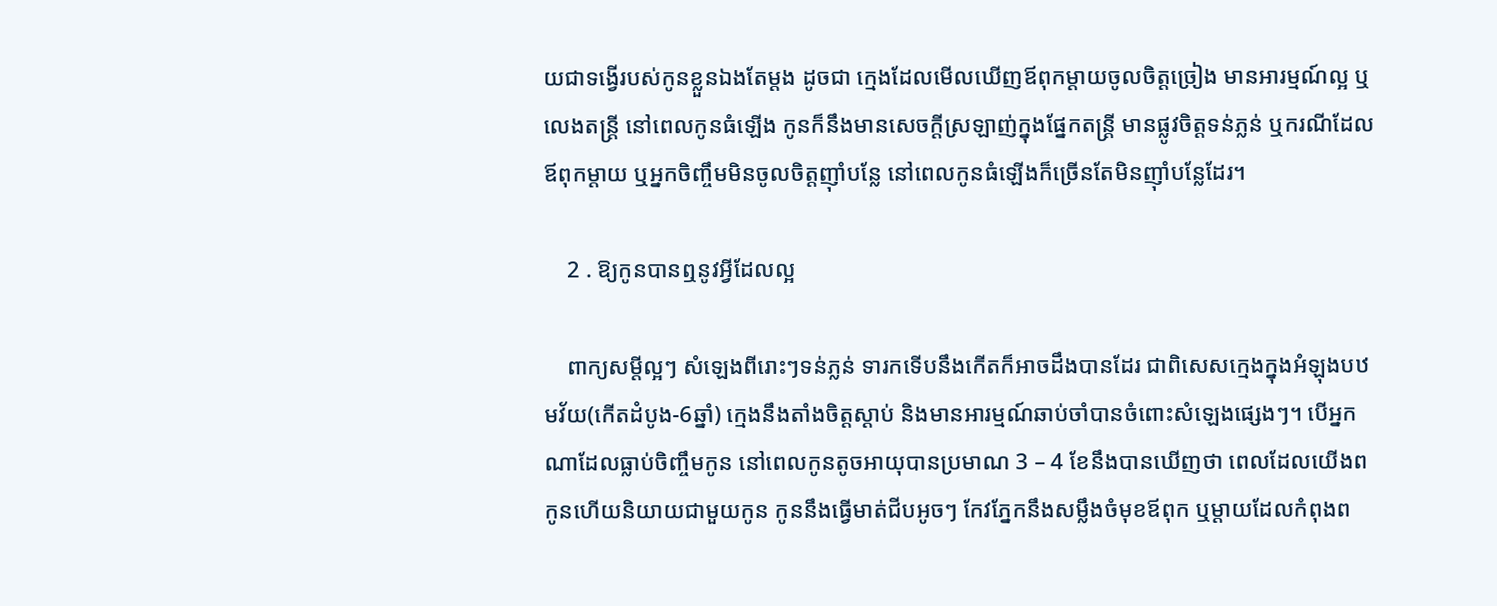យជាទង្វើរបស់កូនខ្លួនឯងតែម្ដង ដូចជា ក្មេងដែលមើលឃើញឪពុកម្ដាយចូលចិត្តច្រៀង មានអារម្មណ៍ល្អ ឬលេងតន្រ្តី នៅពេលកូនធំឡើង កូនក៏នឹងមានសេចក្ដីស្រឡាញ់ក្នុងផ្នែកតន្រ្តី មានផ្លូវចិត្តទន់ភ្លន់ ឬករណីដែលឪពុកម្ដាយ ឬអ្នកចិញ្ចឹមមិនចូលចិត្តញ៉ាំបន្លែ នៅពេលកូនធំឡើងក៏ច្រើនតែមិនញ៉ាំបន្លែដែរ។

    2 . ឱ្យកូនបានឮនូវអ្វីដែលល្អ

    ពាក្យសម្ដីល្អៗ សំឡេងពីរោះៗទន់ភ្លន់ ទារកទើបនឹងកើតក៏អាចដឹងបានដែរ ជាពិសេសក្មេងក្នុងអំឡុងបឋមវ័យ(កើតដំបូង-6ឆ្នាំ) ក្មេងនឹងតាំងចិត្តស្ដាប់ និងមានអារម្មណ៍ឆាប់ចាំបានចំពោះសំឡេងផ្សេងៗ។ បើអ្នកណាដែលធ្លាប់ចិញ្ចឹមកូន នៅពេលកូនតូចអាយុបានប្រមាណ 3 – 4 ខែនឹងបានឃើញថា ពេលដែលយើងពកូនហើយនិយាយជាមួយកូន កូននឹងធ្វើមាត់ជីបអូចៗ កែវភ្នែកនឹងសម្លឹងចំមុខឪពុក ឬម្ដាយដែលកំពុងព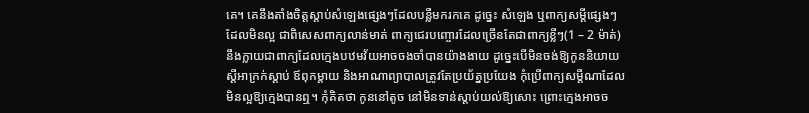គេ។ គេនឹងតាំងចិត្តស្ដាប់សំឡេងផ្សេងៗដែលបន្លឺមករកគេ ដូច្នេះ សំឡេង ឬពាក្យសម្ដីផ្សេងៗដែលមិនល្អ ជាពិសេសពាក្យលាន់មាត់ ពាក្យជេរបញ្ចោរដែលច្រើនតែជាពាក្យខ្លីៗ(1 – 2 ម៉ាត់)នឹងក្លាយជាពាក្យដែលក្មេងបឋមវ័យអាចចងចាំបានយ៉ាងងាយ ដូច្នេះបើមិនចង់ឱ្យកូននិយាយស្ដីអាក្រក់ស្ដាប់ ឪពុកម្ដាយ និងអាណាព្យាបាលត្រូវតែប្រយ័ត្នប្រយែង កុំប្រើពាក្យសម្ដីណាដែលមិនល្អឱ្យក្មេងបានឮ។ កុំគិតថា កូននៅតូច នៅមិនទាន់ស្ដាប់យល់ឱ្យសោះ ព្រោះក្មេងអាចច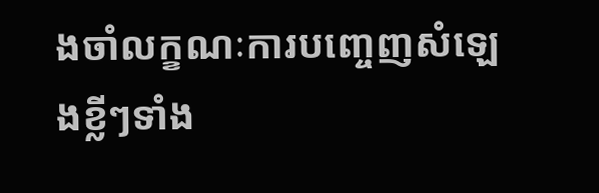ងចាំលក្ខណៈការបញ្ចេញសំឡេងខ្លីៗទាំង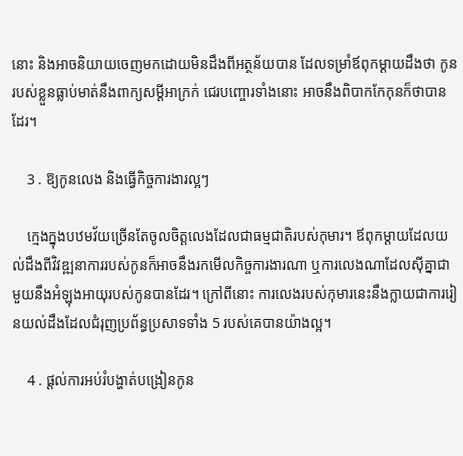នោះ និងអាចនិយាយចេញមកដោយមិនដឹងពីអត្ថន័យបាន ដែលទម្រាំឪពុកម្ដាយដឹងថា កូនរបស់ខ្លួនធ្លាប់មាត់នឹងពាក្យសម្ដីអាក្រក់ ជេរបញ្ចោរទាំងនោះ អាចនឹងពិបាកកែកុនក៏ថាបានដែរ។

    3 . ឱ្យកូនលេង និងធ្វើកិច្ចការងារល្អៗ

    ក្មេងក្នុងបឋមវ័យច្រើនតែចូលចិត្តលេងដែលជាធម្មជាតិរបស់កុមារ។ ឪពុកម្ដាយដែលយល់ដឹងពីវិវឌ្ឍនាការរបស់កូនក៏អាចនឹងរកមើលកិច្ចការងារណា ឬការលេងណាដែលស៊ីគ្នាជាមួយនឹងអំឡុងអាយុរបស់កូនបានដែរ។ ក្រៅពីនោះ ការលេងរបស់កុមារនេះនឹងក្លាយជាការរៀនយល់ដឹងដែលជំរុញប្រព័ន្ធប្រសាទទាំង 5 របស់គេបានយ៉ាងល្អ។

    4 . ផ្ដល់ការអប់រំបង្ហាត់បង្រៀនកូន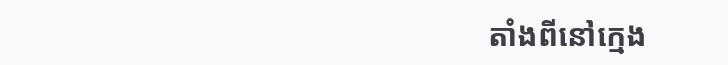តាំងពីនៅក្មេង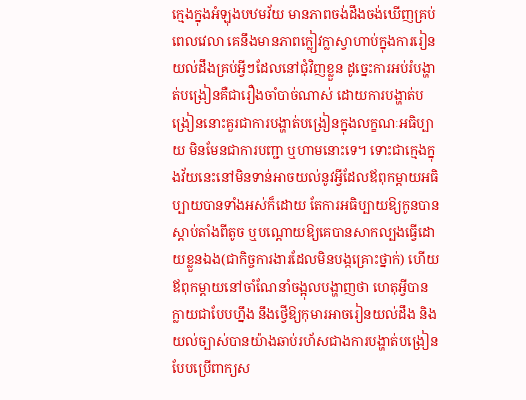ក្មេងក្នុងអំឡុងបឋមវ័យ មានភាពចង់ដឹងចង់ឃើញគ្រប់ពេលវេលា គេនឹងមានភាពក្លៀវក្លាស្វាហាប់ក្នុងការរៀនយល់ដឹងគ្រប់អ្វីៗដែលនៅជុំវិញខ្លួន ដូច្នេះការអប់រំបង្ហាត់បង្រៀនគឺជារឿងចាំបាច់ណាស់ ដោយការបង្ហាត់បង្រៀននោះគួរជាការបង្ហាត់បង្រៀនក្នុងលក្ខណៈអធិប្បាយ មិនមែនជាការបញ្ជា ឬហាមនោះទេ។ ទោះជាក្មេងក្នុងវ័យនេះនៅមិនទាន់អាចយល់នូវអ្វីដែលឪពុកម្ដាយអធិប្បាយបានទាំងអស់ក៏ដោយ តែការអធិប្បាយឱ្យកូនបានស្ដាប់តាំងពីតូច ឬបណ្ដោយឱ្យគេបានសាកល្បងធ្វើដោយខ្លួនឯង(ជាកិច្ចការងារដែលមិនបង្កគ្រោះថ្នាក់) ហើយឪពុកម្ដាយនៅចាំណែនាំចង្អុលបង្ហាញថា ហេតុអ្វីបានក្លាយជាបែបហ្នឹង នឹងថ្វើឱ្យកុមារអាចរៀនយល់ដឹង និងយល់ច្បាស់បានយ៉ាងឆាប់រហ័សជាងការបង្ហាត់បង្រៀនបែបប្រើពាក្យស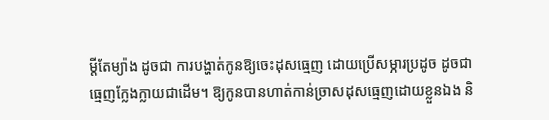ម្ដីតែម្យ៉ាង ដូចជា ការបង្ហាត់កូនឱ្យចេះដុសធ្មេញ ដោយប្រើសម្ភារប្រដូច ដូចជាធ្មេញក្លែងក្លាយជាដើម។ ឱ្យកូនបានហាត់កាន់ច្រាសដុសធ្មេញដោយខ្លួនឯង និ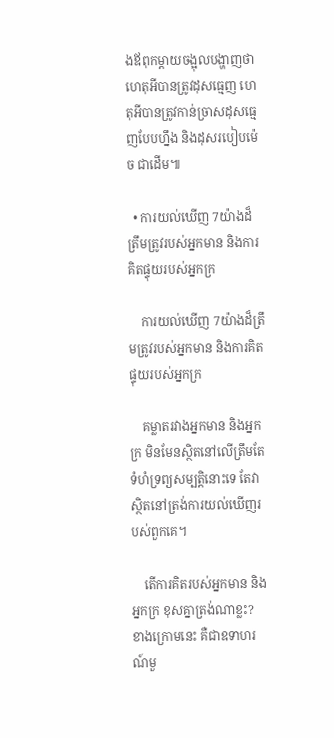ងឪពុកម្ដាយចង្អុលបង្ហាញថា ហេតុអីបានត្រូវដុសធ្មេញ ហេតុអីបានត្រូវកាន់ច្រាសដុសធ្មេញបែបហ្នឹង និងដុសរបៀបម៉េច ជាដើម៕

  • ការយល់ឃើញ 7យ៉ាងដ៏ត្រឹមត្រូវរបស់អ្នកមាន និងការគិតផ្ទុយរបស់អ្នកក្រ

    ការយល់ឃើញ 7យ៉ាងដ៏ត្រឹមត្រូវរបស់អ្នកមាន និងការគិតផ្ទុយរបស់អ្នកក្រ

    គម្លាតរវាងអ្នកមាន និងអ្នកក្រ មិនមែនស្ថិតនៅលើត្រឹមតែទំហំទ្រព្យសម្បត្តិនោះទេ តែវាស្ថិតនៅត្រង់ការយល់ឃើញរបស់ពួកគេ។

    តើការគិតរបស់អ្នកមាន និងអ្នកក្រ ខុសគ្នាត្រង់ណាខ្លះ? ខាងក្រោមនេះ គឺជាឧទាហរណ៍មួ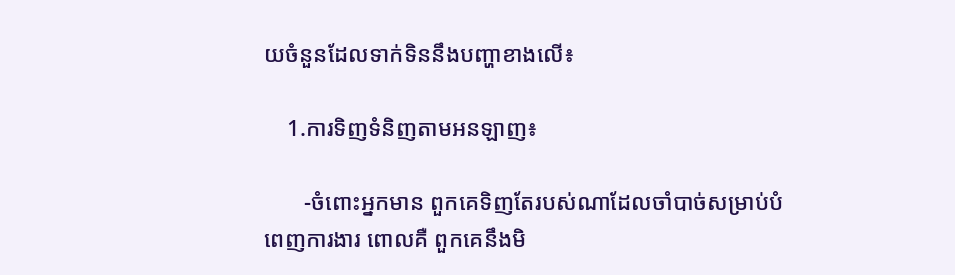យចំនួនដែលទាក់ទិននឹងបញ្ហាខាងលើ៖

    1.ការទិញទំនិញតាមអនឡាញ៖

       -ចំពោះអ្នកមាន ពួកគេទិញតែរបស់ណាដែលចាំបាច់សម្រាប់បំពេញការងារ ពោលគឺ ពួកគេនឹងមិ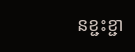នខ្ជះខ្ជា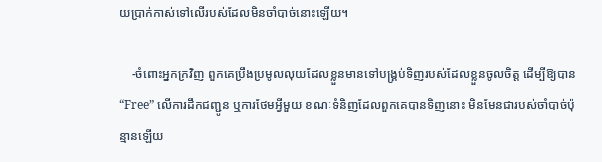យប្រាក់កាស់ទៅលើរបស់ដែលមិនចាំបាច់នោះឡើយ។

    -ចំពោះអ្នកក្រវិញ ពួកគេប្រឹងប្រមូលលុយដែលខ្លួនមានទៅបង្គ្រប់ទិញរបស់ដែលខ្លួនចូលចិត្ត ដើម្បីឱ្យបាន “Free” លើការដឹកជញ្ជូន ឬការថែមអ្វីមួយ ខណៈទំនិញដែលពួកគេបានទិញនោះ មិនមែនជារបស់ចាំបាច់ប៉ុន្មានឡើយ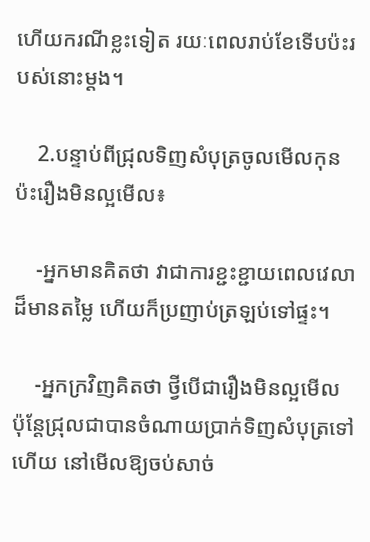ហើយករណីខ្លះទៀត រយៈពេលរាប់ខែទើបប៉ះរបស់នោះម្ដង។

    2.បន្ទាប់ពីជ្រុលទិញសំបុត្រចូលមើលកុនប៉ះរឿងមិនល្អមើល៖

    -អ្នកមានគិតថា វាជាការខ្ជះខ្ជាយពេលវេលាដ៏មានតម្លៃ ហើយក៏ប្រញាប់ត្រឡប់ទៅផ្ទះ។

    -អ្នកក្រវិញគិតថា ថ្វីបើជារឿងមិនល្អមើល ប៉ុន្តែជ្រុលជាបានចំណាយប្រាក់ទិញសំបុត្រទៅហើយ នៅមើលឱ្យចប់សាច់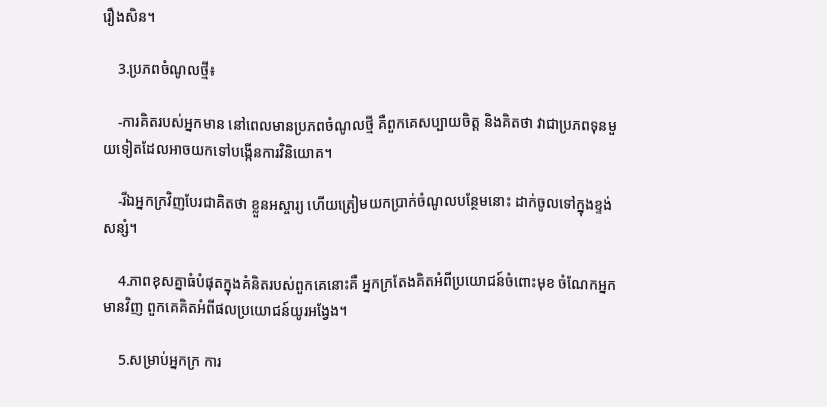រឿងសិន។

    3.ប្រភពចំណូលថ្មី៖

    -ការគិតរបស់អ្នកមាន នៅពេលមានប្រភពចំណូលថ្មី គឺពួកគេសប្បាយចិត្ត និងគិតថា វាជាប្រភពទុនមួយទៀតដែលអាចយកទៅបង្កើនការវិនិយោគ។

    -រីឯអ្នកក្រវិញបែរជាគិតថា ខ្លួនអស្ចារ្យ ហើយត្រៀមយកប្រាក់ចំណូលបន្ថែមនោះ ដាក់ចូលទៅក្នុងខ្ទង់សន្សំ។

    4.ភាពខុសគ្នាធំបំផុតក្នុងគំនិតរបស់ពួកគេនោះគឺ អ្នកក្រតែងគិតអំពីប្រយោជន៍ចំពោះមុខ ចំណែកអ្នកមានវិញ ពួកគេគិតអំពីផលប្រយោជន៍យូរអង្វែង។

    5.សម្រាប់អ្នកក្រ ការ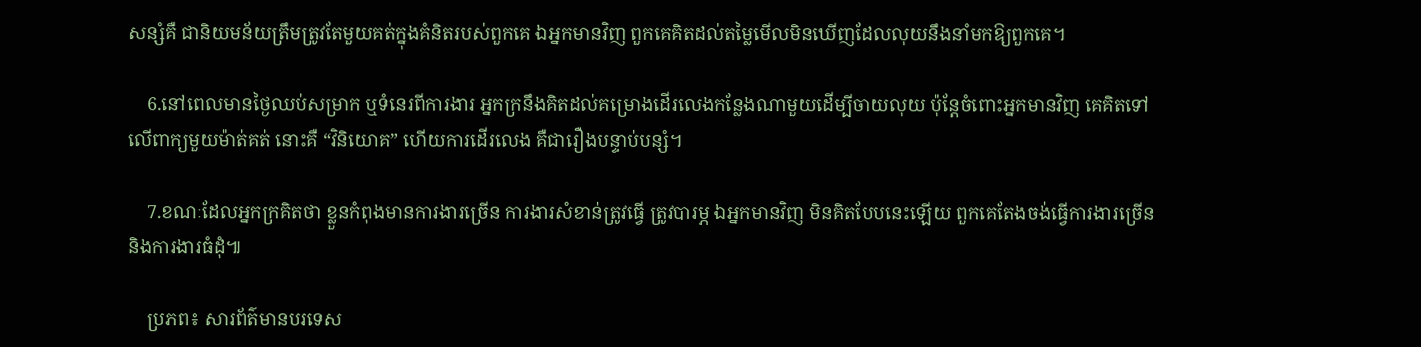សន្សំគឺ ជានិយមន័យត្រឹមត្រូវតែមួយគត់ក្នុងគំនិតរបស់ពួកគេ ឯអ្នកមានវិញ ពួកគេគិតដល់តម្លៃមើលមិនឃើញដែលលុយនឹងនាំមកឱ្យពួកគេ។

    6.នៅពេលមានថ្ងៃឈប់សម្រាក ឬទំនេរពីការងារ អ្នកក្រនឹងគិតដល់គម្រោងដើរលេងកន្លែងណាមួយដើម្បីចាយលុយ ប៉ុន្តែចំពោះអ្នកមានវិញ គេគិតទៅលើពាក្យមួយម៉ាត់គត់ នោះគឺ “វិនិយោគ” ហើយការដើរលេង គឺជារឿងបន្ទាប់បន្សំ។

    7.ខណៈដែលអ្នកក្រគិតថា ខ្លួនកំពុងមានការងារច្រើន ការងារសំខាន់ត្រូវធ្វើ ត្រូវបារម្ភ ឯអ្នកមានវិញ មិនគិតបែបនេះឡើយ ពួកគេតែងចង់ធ្វើការងារច្រើន និងការងារធំដុំ៕

    ប្រភព៖ សារព័ត៌មានបរទេស